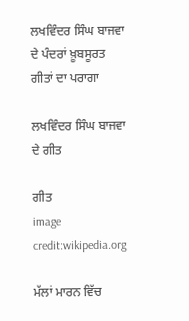ਲਖਵਿੰਦਰ ਸਿੰਘ ਬਾਜਵਾ ਦੇ ਪੰਦਰਾਂ ਖ਼ੂਬਸੂਰਤ ਗੀਤਾਂ ਦਾ ਪਰਾਗਾ

ਲਖਵਿੰਦਰ ਸਿੰਘ ਬਾਜਵਾ ਦੇ ਗੀਤ

ਗੀਤ
image credit:wikipedia.org

ਮੱਲਾਂ ਮਾਰਨ ਵਿੱਚ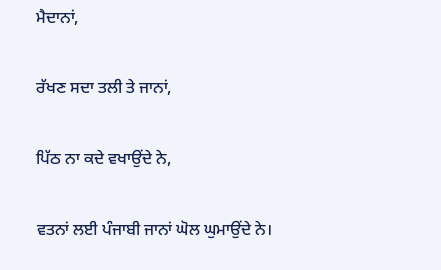ਮੈਦਾਨਾਂ,

ਰੱਖਣ ਸਦਾ ਤਲੀ ਤੇ ਜਾਨਾਂ,

ਪਿੱਠ ਨਾ ਕਦੇ ਵਖਾਉਂਦੇ ਨੇ,

ਵਤਨਾਂ ਲਈ ਪੰਜਾਬੀ ਜਾਨਾਂ ਘੋਲ ਘੁਮਾਉਂਦੇ ਨੇ।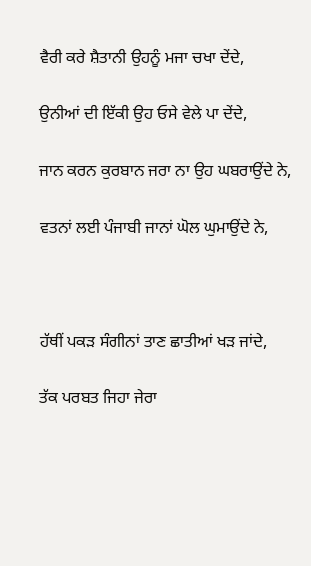ਵੈਰੀ ਕਰੇ ਸ਼ੈਤਾਨੀ ਉਹਨੂੰ ਮਜਾ ਚਖਾ ਦੇਂਦੇ,

ਉਨੀਆਂ ਦੀ ਇੱਕੀ ਉਹ ਓਸੇ ਵੇਲੇ ਪਾ ਦੇਂਦੇ,

ਜਾਨ ਕਰਨ ਕੁਰਬਾਨ ਜਰਾ ਨਾ ਉਹ ਘਬਰਾਉਂਦੇ ਨੇ,

ਵਤਨਾਂ ਲਈ ਪੰਜਾਬੀ ਜਾਨਾਂ ਘੋਲ ਘੁਮਾਉਂਦੇ ਨੇ,



ਹੱਥੀਂ ਪਕੜ ਸੰਗੀਨਾਂ ਤਾਣ ਛਾਤੀਆਂ ਖੜ ਜਾਂਦੇ,

ਤੱਕ ਪਰਬਤ ਜਿਹਾ ਜੇਰਾ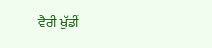ਵੈਰੀ ਖੁੱਡੀਂ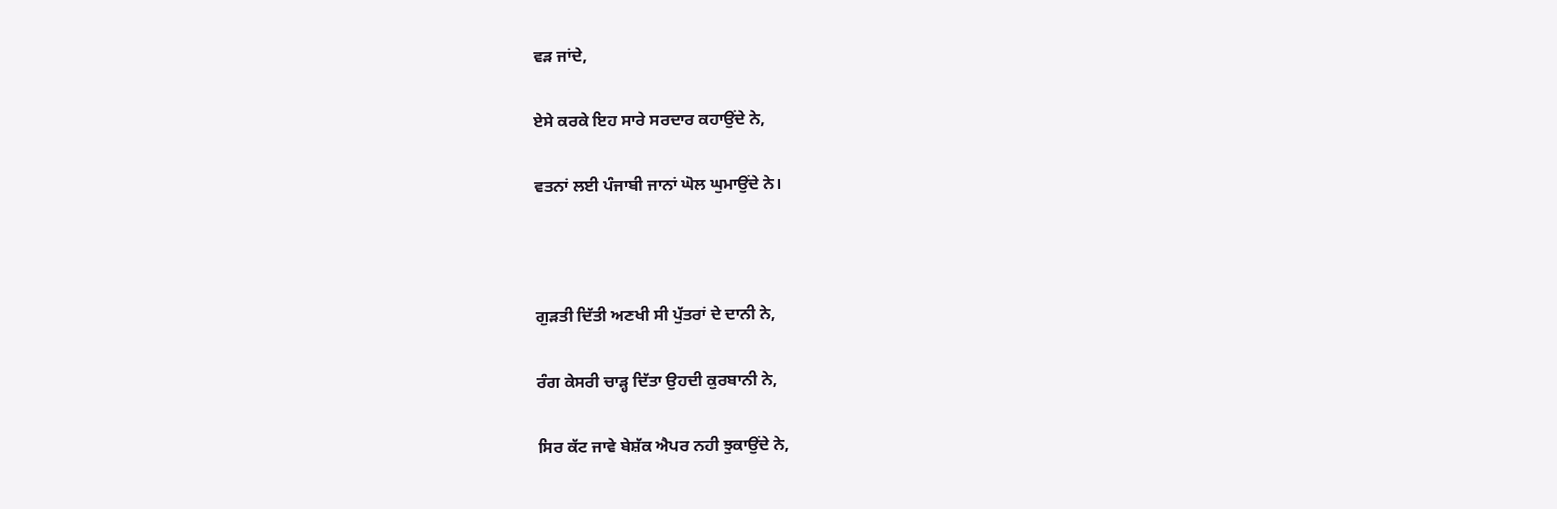ਵੜ ਜਾਂਦੇ,

ਏਸੇ ਕਰਕੇ ਇਹ ਸਾਰੇ ਸਰਦਾਰ ਕਹਾਉਂਦੇ ਨੇ,

ਵਤਨਾਂ ਲਈ ਪੰਜਾਬੀ ਜਾਨਾਂ ਘੋਲ ਘੁਮਾਉਂਦੇ ਨੇ।



ਗੁੜਤੀ ਦਿੱਤੀ ਅਣਖੀ ਸੀ ਪੁੱਤਰਾਂ ਦੇ ਦਾਨੀ ਨੇ,

ਰੰਗ ਕੇਸਰੀ ਚਾੜ੍ਹ ਦਿੱਤਾ ਉਹਦੀ ਕੁਰਬਾਨੀ ਨੇ,

ਸਿਰ ਕੱਟ ਜਾਵੇ ਬੇਸ਼ੱਕ ਐਪਰ ਨਹੀ ਝੁਕਾਉਂਦੇ ਨੇ,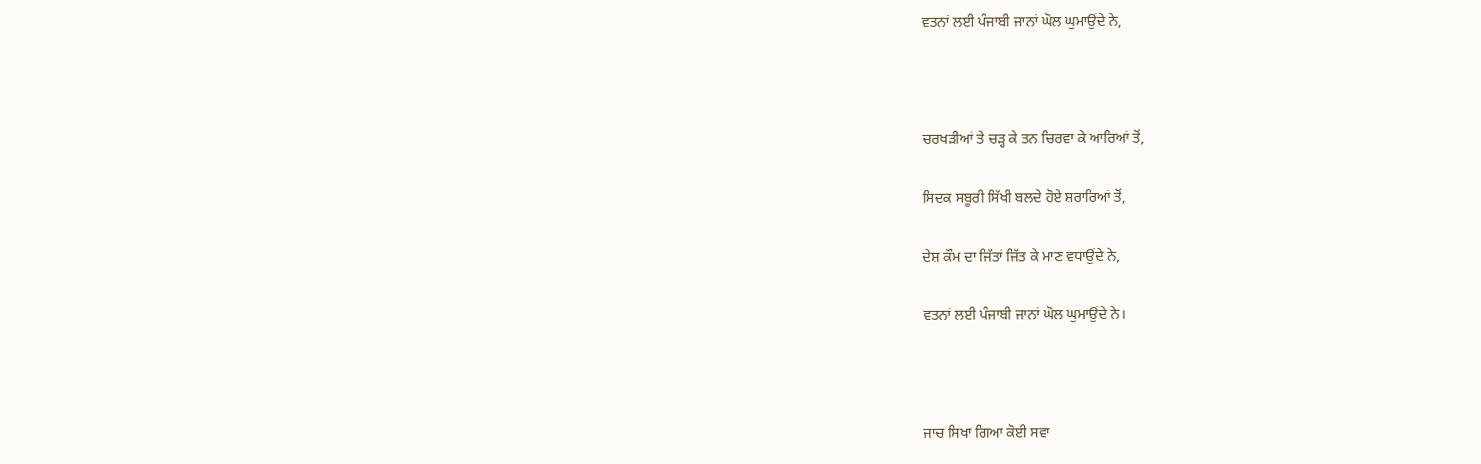ਵਤਨਾਂ ਲਈ ਪੰਜਾਬੀ ਜਾਨਾਂ ਘੋਲ ਘੁਮਾਉਂਦੇ ਨੇ,



ਚਰਖੜੀਆਂ ਤੇ ਚੜ੍ਹ ਕੇ ਤਨ ਚਿਰਵਾ ਕੇ ਆਰਿਆਂ ਤੋਂ,

ਸਿਦਕ ਸਬੂਰੀ ਸਿੱਖੀ ਬਲਦੇ ਹੋਏ ਸ਼ਰਾਰਿਆਂ ਤੋਂ,

ਦੇਸ਼ ਕੌਮ ਦਾ ਜਿੱਤਾਂ ਜਿੱਤ ਕੇ ਮਾਣ ਵਧਾਉਂਦੇ ਨੇ,

ਵਤਨਾਂ ਲਈ ਪੰਜਾਬੀ ਜਾਨਾਂ ਘੋਲ ਘੁਮਾਉਂਦੇ ਨੇ।



ਜਾਚ ਸਿਖਾ ਗਿਆ ਕੋਈ ਸਵਾ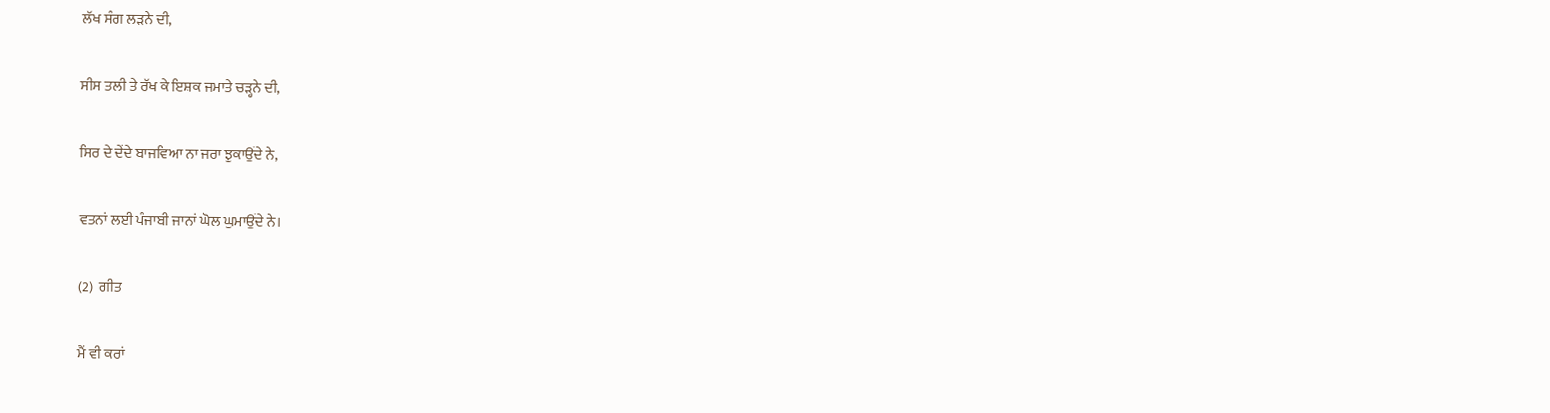ਲੱਖ ਸੰਗ ਲੜਨੇ ਦੀ,

ਸੀਸ ਤਲੀ ਤੇ ਰੱਖ ਕੇ ਇਸ਼ਕ ਜਮਾਤੇ ਚੜ੍ਹਨੇ ਦੀ,

ਸਿਰ ਦੇ ਦੇਂਦੇ ਬਾਜਵਿਆ ਨਾ ਜਰਾ ਝੁਕਾਉਂਦੇ ਨੇ,

ਵਤਨਾਂ ਲਈ ਪੰਜਾਬੀ ਜਾਨਾਂ ਘੋਲ ਘੁਮਾਉਂਦੇ ਨੇ।

(2)  ਗੀਤ

ਮੈਂ ਵੀ ਕਰਾਂ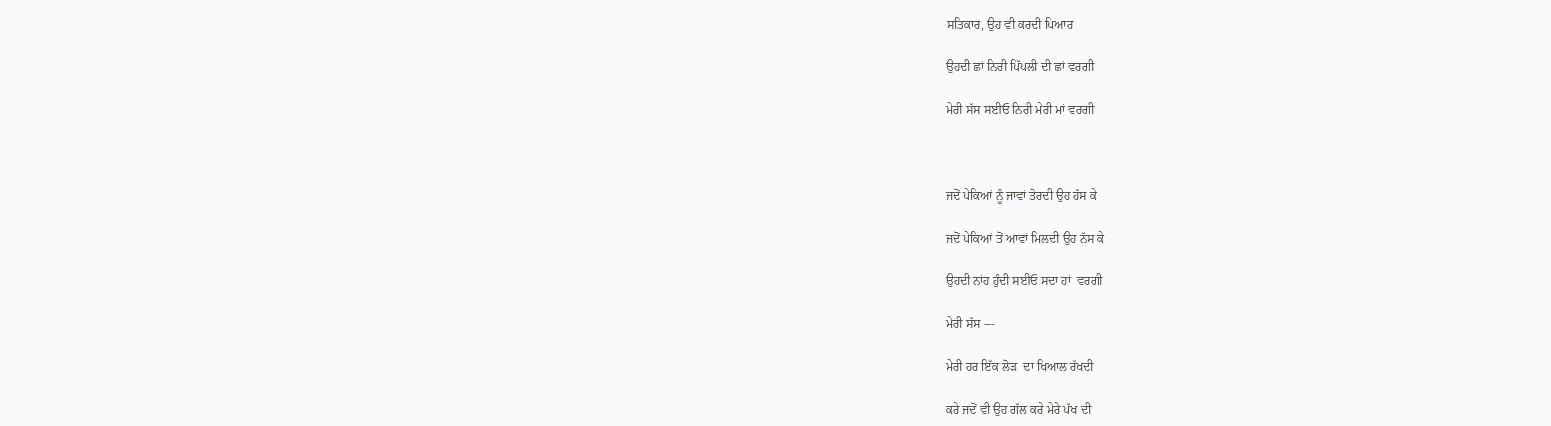ਸਤਿਕਾਰ, ਉਹ ਵੀ ਕਰਦੀ ਪਿਆਰ

ਉਹਦੀ ਛਾਂ ਨਿਰੀ ਪਿੱਪਲੀ ਦੀ ਛਾਂ ਵਰਗੀ

ਮੇਰੀ ਸੱਸ ਸਈਓ ਨਿਰੀ ਮੇਰੀ ਮਾਂ ਵਰਗੀ



ਜਦੋਂ ਪੇਕਿਆਂ ਨੂੰ ਜਾਵਾਂ ਤੋਰਦੀ ਉਹ ਹੱਸ ਕੇ

ਜਦੋਂ ਪੇਕਿਆਂ ਤੋਂ ਆਵਾਂ ਮਿਲਦੀ ਉਹ ਨੱਸ ਕੇ

ਉਹਦੀ ਨਾਂਹ ਹੁੰਦੀ ਸਈਓ ਸਦਾ ਹਾਂ  ਵਰਗੀ

ਮੇਰੀ ਸੱਸ ---

ਮੇਰੀ ਹਰ ਇੱਕ ਲੋੜ  ਦਾ ਖਿਆਲ ਰੱਖਦੀ

ਕਰੇ ਜਦੋਂ ਵੀ ਉਹ ਗੱਲ ਕਰੇ ਮੇਰੇ ਪੱਖ ਦੀ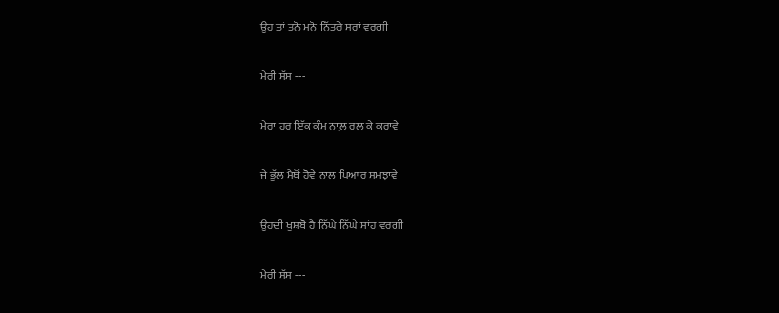ਉਹ ਤਾਂ ਤਨੋ ਮਨੋ ਨਿੱਤਰੇ ਸਰਾਂ ਵਰਗੀ

ਮੇਰੀ ਸੱਸ ---

ਮੇਰਾ ਹਰ ਇੱਕ ਕੰਮ ਨਾਲ਼ ਰਲ ਕੇ ਕਰਾਵੇ

ਜੇ ਭੁੱਲ ਮੈਥੋਂ ਹੋਵੇ ਨਾਲ ਪਿਆਰ ਸਮਝਾਵੇ

ਉਹਦੀ ਖੁਸ਼ਬੋ ਹੈ ਨਿੱਘੇ ਨਿੱਘੇ ਸਾਂਹ ਵਰਗੀ

ਮੇਰੀ ਸੱਸ ---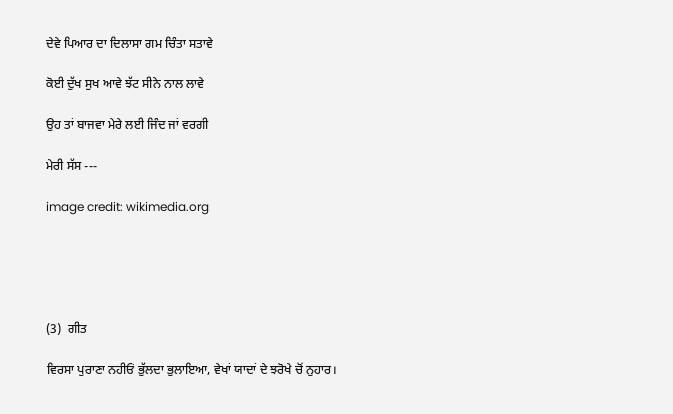ਦੇਵੇ ਪਿਆਰ ਦਾ ਦਿਲਾਸਾ ਗਮ ਚਿੰਤਾ ਸਤਾਵੇ

ਕੋਈ ਦੁੱਖ ਸੁਖ ਆਵੇ ਝੱਟ ਸੀਨੇ ਨਾਲ ਲਾਵੇ

ਉਹ ਤਾਂ ਬਾਜਵਾ ਮੇਰੇ ਲਈ ਜਿੰਦ ਜਾਂ ਵਰਗੀ

ਮੇਰੀ ਸੱਸ ---

image credit: wikimedia.org





(3)  ਗੀਤ

ਵਿਰਸਾ ਪੁਰਾਣਾ ਨਹੀਓਂ ਭੁੱਲਦਾ ਭੁਲਾਇਆ, ਵੇਖਾਂ ਯਾਦਾਂ ਦੇ ਝਰੋਖੇ ਚੋਂ ਨੁਹਾਰ।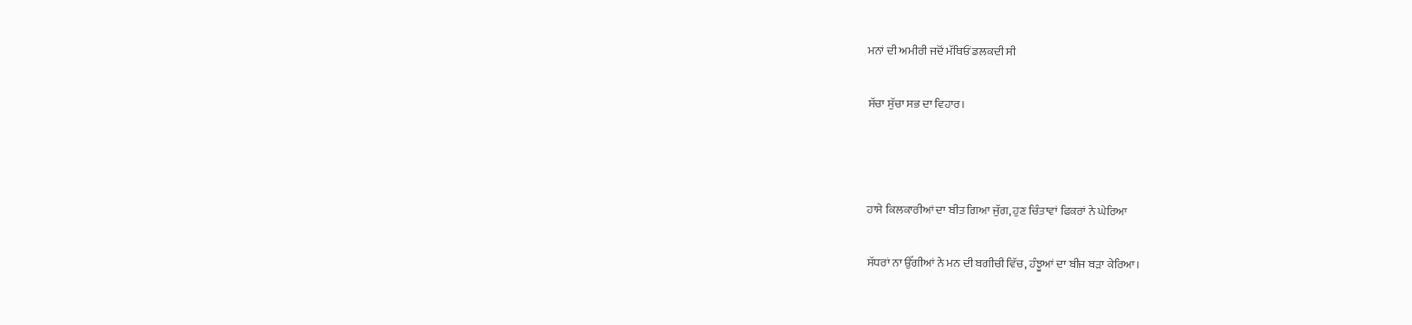ਮਨਾਂ ਦੀ ਅਮੀਰੀ ਜਦੋਂ ਮੱਥਿਓਂ ਡਲਕਦੀ ਸੀ

ਸੱਚਾ ਸੁੱਚਾ ਸਭ ਦਾ ਵਿਹਾਰ।



ਹਾਸੇ ਕਿਲਕਾਰੀਆਂ ਦਾ ਬੀਤ ਗਿਆ ਜੁੱਗ, ਹੁਣ ਚਿੰਤਾਵਾਂ ਫਿਕਰਾਂ ਨੇ ਘੇਰਿਆ

ਸੱਧਰਾਂ ਨਾ ਉੱਗੀਆਂ ਨੇ ਮਨ ਦੀ ਬਗੀਚੀ ਵਿੱਚ, ਹੰਝੂਆਂ ਦਾ ਬੀਜ ਬੜਾ ਕੇਰਿਆ।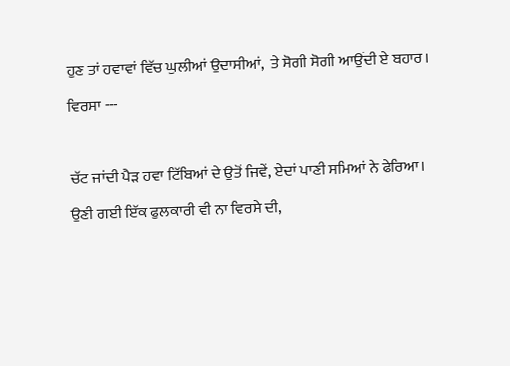ਹੁਣ ਤਾਂ ਹਵਾਵਾਂ ਵਿੱਚ ਘੁਲੀਆਂ ਉਦਾਸੀਆਂ,  ਤੇ ਸੋਗੀ ਸੋਗੀ ਆਉਂਦੀ ਏ ਬਹਾਰ।

ਵਿਰਸਾ ---



ਚੱਟ ਜਾਂਦੀ ਪੈੜ ਹਵਾ ਟਿੱਬਿਆਂ ਦੇ ਉਤੋਂ ਜਿਵੇਂ, ਏਦਾਂ ਪਾਣੀ ਸਮਿਆਂ ਨੇ ਫੇਰਿਆ।

ਉਣੀ ਗਈ ਇੱਕ ਫੁਲਕਾਰੀ ਵੀ ਨਾ ਵਿਰਸੇ ਦੀ,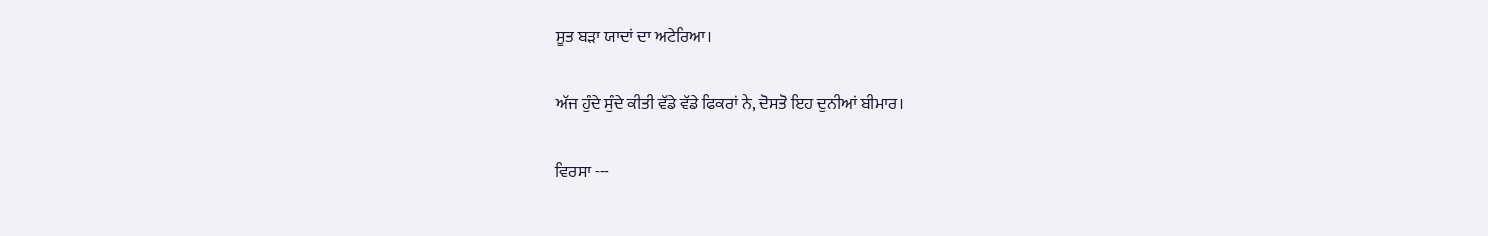ਸੂਤ ਬੜਾ ਯਾਦਾਂ ਦਾ ਅਟੇਰਿਆ।

ਅੱਜ ਹੁੰਦੇ ਸੁੰਦੇ ਕੀਤੀ ਵੱਡੇ ਵੱਡੇ ਫਿਕਰਾਂ ਨੇ, ਦੋਸਤੋ ਇਹ ਦੁਨੀਆਂ ਬੀਮਾਰ।

ਵਿਰਸਾ ---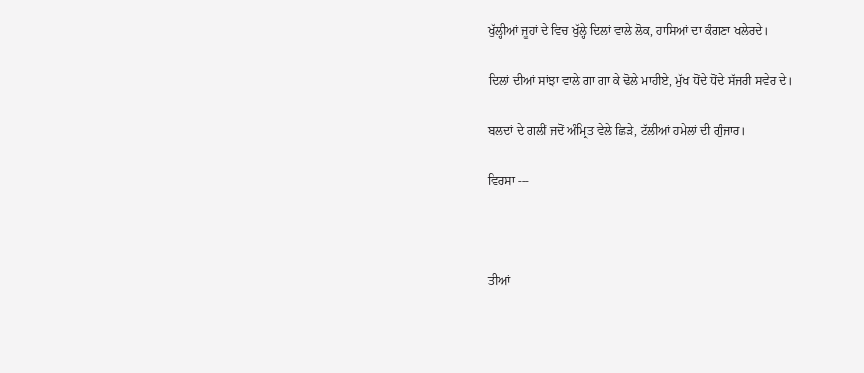ਖੁੱਲ੍ਹੀਆਂ ਜੂਹਾਂ ਦੇ ਵਿਚ ਖੁੱਲ੍ਹੇ ਦਿਲਾਂ ਵਾਲੇ ਲੋਕ, ਹਾਸਿਆਂ ਦਾ ਕੰਗਣਾ ਖਲੇਰਦੇ।

ਦਿਲਾਂ ਦੀਆਂ ਸਾਂਝਾ ਵਾਲੇ ਗਾ ਗਾ ਕੇ ਢੋਲੇ ਮਾਹੀਏ, ਮੁੱਖ ਧੋਂਦੇ ਧੋਂਦੇ ਸੱਜਰੀ ਸਵੇਰ ਦੇ।

ਬਲਦਾਂ ਦੇ ਗਲੀਂ ਜਦੋਂ ਅੰਮ੍ਰਿਤ ਵੇਲੇ ਛਿੜੇ, ਟੱਲੀਆਂ ਹਮੇਲਾਂ ਦੀ ਗੁੰਜਾਰ।

ਵਿਰਸਾ ---



ਤੀਆਂ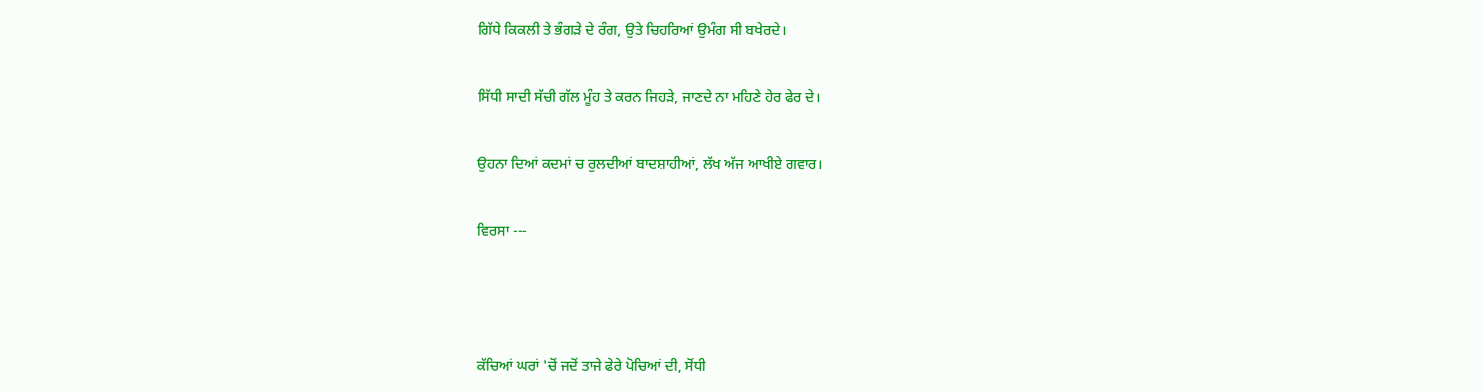ਗਿੱਧੇ ਕਿਕਲੀ ਤੇ ਭੰਗੜੇ ਦੇ ਰੰਗ, ਉਤੇ ਚਿਹਰਿਆਂ ਉਮੰਗ ਸੀ ਬਖੇਰਦੇ।

ਸਿੱਧੀ ਸਾਦੀ ਸੱਚੀ ਗੱਲ ਮੂੰਹ ਤੇ ਕਰਨ ਜਿਹੜੇ, ਜਾਣਦੇ ਨਾ ਮਹਿਣੇ ਹੇਰ ਫੇਰ ਦੇ।

ਉਹਨਾ ਦਿਆਂ ਕਦਮਾਂ ਚ ਰੁਲਦੀਆਂ ਬਾਦਸ਼ਾਹੀਆਂ, ਲੱਖ ਅੱਜ ਆਖੀਏ ਗਵਾਰ।

ਵਿਰਸਾ ---



ਕੱਚਿਆਂ ਘਰਾਂ 'ਚੋਂ ਜਦੋਂ ਤਾਜੇ ਫੇਰੇ ਪੋਚਿਆਂ ਦੀ, ਸੋਂਧੀ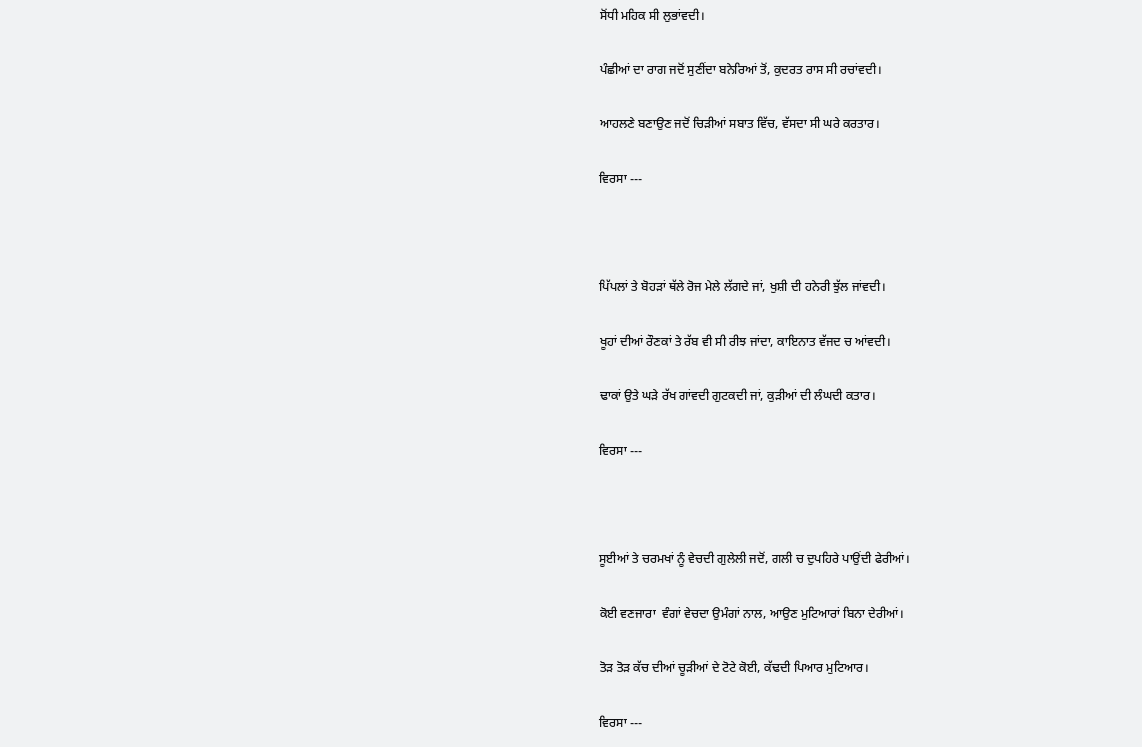ਸੋਂਧੀ ਮਹਿਕ ਸੀ ਲੁਭਾਂਵਦੀ।

ਪੰਛੀਆਂ ਦਾ ਰਾਗ ਜਦੋਂ ਸੁਣੀਂਦਾ ਬਨੇਰਿਆਂ ਤੋਂ, ਕੁਦਰਤ ਰਾਸ ਸੀ ਰਚਾਂਵਦੀ।

ਆਹਲਣੇ ਬਣਾਉਣ ਜਦੋਂ ਚਿੜੀਆਂ ਸਬਾਤ ਵਿੱਚ, ਵੱਸਦਾ ਸੀ ਘਰੇ ਕਰਤਾਰ।

ਵਿਰਸਾ ---



ਪਿੱਪਲਾਂ ਤੇ ਬੋਹੜਾਂ ਥੱਲੇ ਰੋਜ ਮੇਲੇ ਲੱਗਦੇ ਜਾਂ, ਖੁਸ਼ੀ ਦੀ ਹਨੇਰੀ ਝੁੱਲ ਜਾਂਵਦੀ।

ਖੂਹਾਂ ਦੀਆਂ ਰੌਣਕਾਂ ਤੇ ਰੱਬ ਵੀ ਸੀ ਰੀਝ ਜਾਂਦਾ, ਕਾਇਨਾਤ ਵੱਜਦ ਚ ਆਂਵਦੀ।

ਢਾਕਾਂ ਉਤੇ ਘੜੇ ਰੱਖ ਗਾਂਵਦੀ ਗੁਟਕਦੀ ਜਾਂ, ਕੁੜੀਆਂ ਦੀ ਲੰਘਦੀ ਕਤਾਰ।

ਵਿਰਸਾ ---



ਸੂਈਆਂ ਤੇ ਚਰਮਖਾਂ ਨੂੰ ਵੇਚਦੀ ਗੁਲੇਲੀ ਜਦੋਂ, ਗਲੀ ਚ ਦੁਪਹਿਰੇ ਪਾਉਂਦੀ ਫੇਰੀਆਂ।

ਕੋਈ ਵਣਜਾਰਾ  ਵੰਗਾਂ ਵੇਚਦਾ ਉਮੰਗਾਂ ਨਾਲ, ਆਉਣ ਮੁਟਿਆਰਾਂ ਬਿਨਾ ਦੇਰੀਆਂ।

ਤੋੜ ਤੋੜ ਕੱਚ ਦੀਆਂ ਚੂੜੀਆਂ ਦੇ ਟੋਟੇ ਕੋਈ, ਕੱਢਦੀ ਪਿਆਰ ਮੁਟਿਆਰ।

ਵਿਰਸਾ ---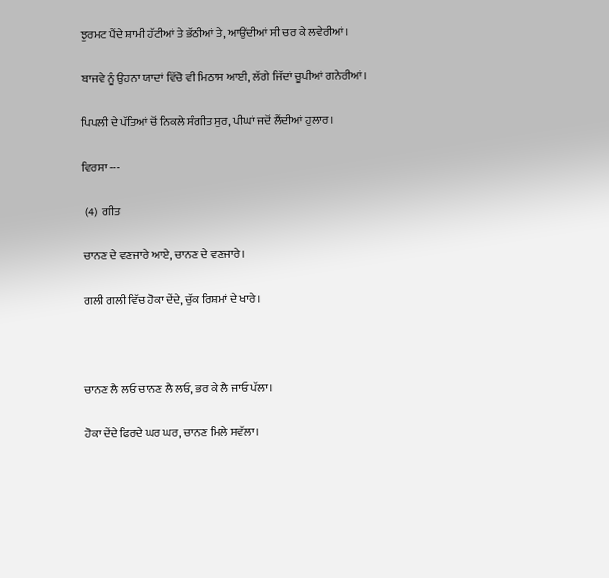ਝੁਰਮਟ ਪੈਂਦੇ ਸ਼ਾਮੀ ਹੱਟੀਆਂ ਤੇ ਭੱਠੀਆਂ ਤੇ, ਆਉਂਦੀਆਂ ਸੀ ਚਰ ਕੇ ਲਵੇਰੀਆਂ।

ਬਾਜਵੇ ਨੂੰ ਉਹਨਾ ਯਾਦਾਂ ਵਿੱਚੋ ਵੀ ਮਿਠਾਸ ਆਈ, ਲੱਗੇ ਜਿੱਦਾਂ ਚੂਪੀਆਂ ਗਨੇਰੀਆਂ।

ਪਿਪਲੀ ਦੇ ਪੱਤਿਆਂ ਚੋਂ ਨਿਕਲੇ ਸੰਗੀਤ ਸੁਰ, ਪੀਘਾਂ ਜਦੋਂ ਲੈਂਦੀਆਂ ਹੁਲਾਰ।

ਵਿਰਸਾ ---

 (4)  ਗੀਤ

ਚਾਨਣ ਦੇ ਵਣਜਾਰੇ ਆਏ, ਚਾਨਣ ਦੇ ਵਣਜਾਰੇ।

ਗਲੀ ਗਲੀ ਵਿੱਚ ਹੋਕਾ ਦੇਂਦੇ, ਚੁੱਕ ਰਿਸ਼ਮਾਂ ਦੇ ਖਾਰੇ।



ਚਾਨਣ ਲੈ ਲਓ ਚਾਨਣ ਲੈ ਲਓ, ਭਰ ਕੇ ਲੈ ਜਾਓ ਪੱਲਾ।

ਹੋਕਾ ਦੇਂਦੇ ਫਿਰਦੇ ਘਰ ਘਰ, ਚਾਨਣ ਮਿਲੇ ਸਵੱਲਾ।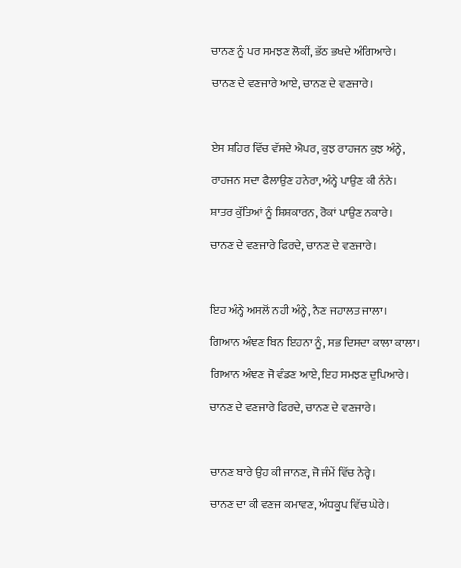ਚਾਨਣ ਨੂੰ ਪਰ ਸਮਝਣ ਲੋਕੀਂ, ਭੱਠ ਭਖਦੇ ਅੰਗਿਆਰੇ।

ਚਾਨਣ ਦੇ ਵਣਜਾਰੇ ਆਏ, ਚਾਨਣ ਦੇ ਵਣਜਾਰੇ।



ਏਸ ਸ਼ਹਿਰ ਵਿੱਚ ਵੱਸਦੇ ਐਪਰ, ਕੁਝ ਰਾਹਜਨ ਕੁਝ ਅੰਨ੍ਹੇ,

ਰਾਹਜਨ ਸਦਾ ਫੈਲਾਉਣ ਹਨੇਰਾ,ਅੰਨ੍ਹੇ ਪਾਉਣ ਕੀ ਨੰਨੇ।

ਸ਼ਾਤਰ ਕੁੱਤਿਆਂ ਨੂੰ ਸ਼ਿਸ਼ਕਾਰਨ, ਰੋਕਾਂ ਪਾਉਣ ਨਕਾਰੇ।

ਚਾਨਣ ਦੇ ਵਣਜਾਰੇ ਫਿਰਦੇ, ਚਾਨਣ ਦੇ ਵਣਜਾਰੇ।



ਇਹ ਅੰਨ੍ਹੇ ਅਸਲੋਂ ਨਹੀ ਅੰਨ੍ਹੇ, ਨੈਣ ਜਹਾਲਤ ਜਾਲਾ।

ਗਿਆਨ ਅੰਞਣ ਬਿਨ ਇਹਨਾ ਨੂੰ, ਸਭ ਦਿਸਦਾ ਕਾਲਾ ਕਾਲਾ।

ਗਿਆਨ ਅੰਞਣ ਜੋ ਵੰਡਣ ਆਏ, ਇਹ ਸਮਝਣ ਦੁਪਿਆਰੇ।

ਚਾਨਣ ਦੇ ਵਣਜਾਰੇ ਫਿਰਦੇ, ਚਾਨਣ ਦੇ ਵਣਜਾਰੇ।



ਚਾਨਣ ਬਾਰੇ ਉਹ ਕੀ ਜਾਨਣ, ਜੋ ਜੰਮੇਂ ਵਿੱਚ ਨੇਰ੍ਹੇ।

ਚਾਨਣ ਦਾ ਕੀ ਵਣਜ ਕਮਾਵਣ, ਅੰਧਕੂਪ ਵਿੱਚ ਘੇਰੇ।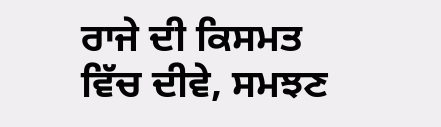ਰਾਜੇ ਦੀ ਕਿਸਮਤ ਵਿੱਚ ਦੀਵੇ, ਸਮਝਣ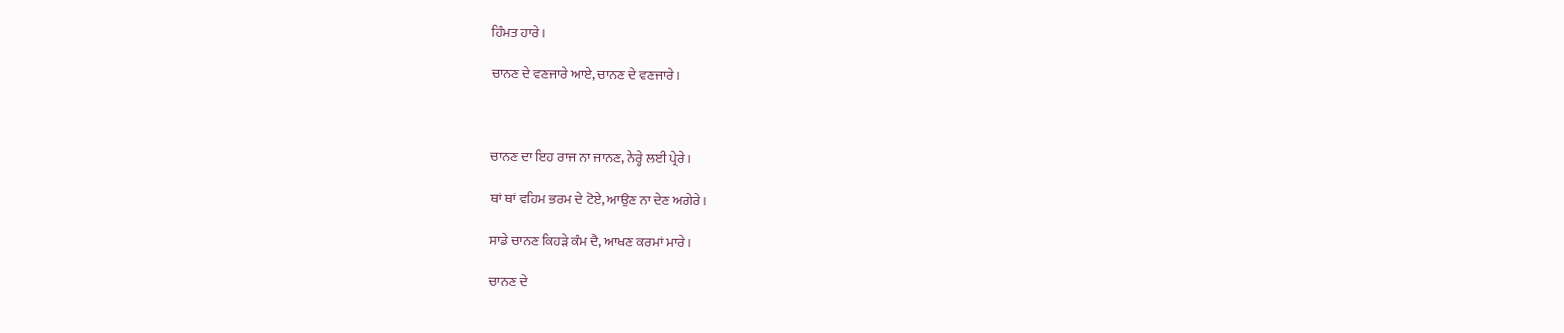ਹਿੰਮਤ ਹਾਰੇ।

ਚਾਨਣ ਦੇ ਵਣਜਾਰੇ ਆਏ, ਚਾਨਣ ਦੇ ਵਣਜਾਰੇ।



ਚਾਨਣ ਦਾ ਇਹ ਰਾਜ ਨਾ ਜਾਨਣ, ਨੇਰ੍ਹੇ ਲਈ ਪ੍ਰੇਰੇ।

ਥਾਂ ਥਾਂ ਵਹਿਮ ਭਰਮ ਦੇ ਟੋਏ, ਆਉਣ ਨਾ ਦੇਣ ਅਗੇਰੇ।

ਸਾਡੇ ਚਾਨਣ ਕਿਹੜੇ ਕੰਮ ਦੈ, ਆਖਣ ਕਰਮਾਂ ਮਾਰੇ।

ਚਾਨਣ ਦੇ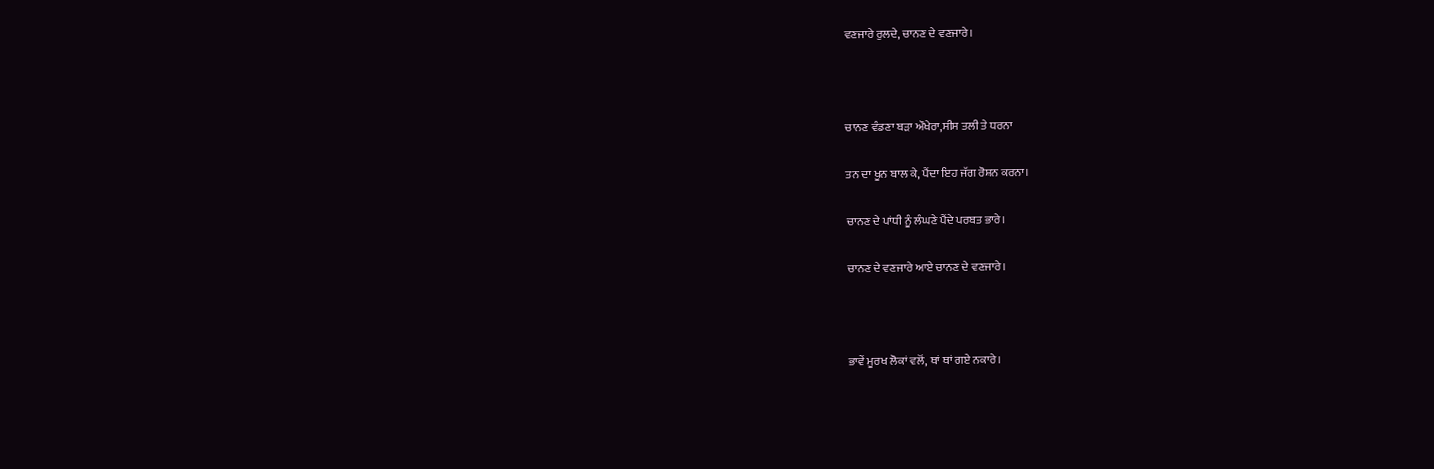ਵਣਜਾਰੇ ਰੁਲਦੇ, ਚਾਨਣ ਦੇ ਵਣਜਾਰੇ।



ਚਾਨਣ ਵੰਡਣਾ ਬੜਾ ਔਖੇਰਾ,ਸੀਸ ਤਲੀ ਤੇ ਧਰਨਾ

ਤਨ ਦਾ ਖੂਨ ਬਾਲ ਕੇ, ਪੈਂਦਾ ਇਹ ਜੱਗ ਰੋਸ਼ਨ ਕਰਨਾ।

ਚਾਨਣ ਦੇ ਪਾਂਧੀ ਨੂੰ ਲੰਘਣੇ ਪੈਂਦੇ ਪਰਬਤ ਭਾਰੇ।

ਚਾਨਣ ਦੇ ਵਣਜਾਰੇ ਆਏ ਚਾਨਣ ਦੇ ਵਣਜਾਰੇ।



ਭਾਵੇਂ ਮੂਰਖ ਲੋਕਾਂ ਵਲੋਂ, ਥਾਂ ਥਾਂ ਗਏ ਨਕਾਰੇ।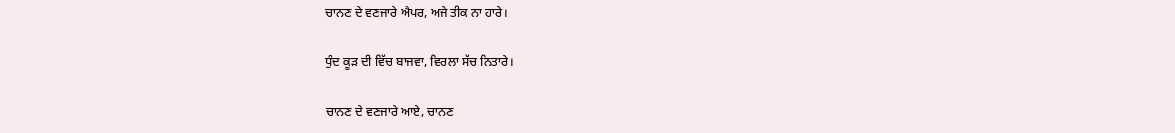ਚਾਨਣ ਦੇ ਵਣਜਾਰੇ ਐਪਰ, ਅਜੇ ਤੀਕ ਨਾ ਹਾਰੇ।

ਧੁੰਦ ਕੂੜ ਦੀ ਵਿੱਚ ਬਾਜਵਾ, ਵਿਰਲਾ ਸੱਚ ਨਿਤਾਰੇ।

ਚਾਨਣ ਦੇ ਵਣਜਾਰੇ ਆਏ, ਚਾਨਣ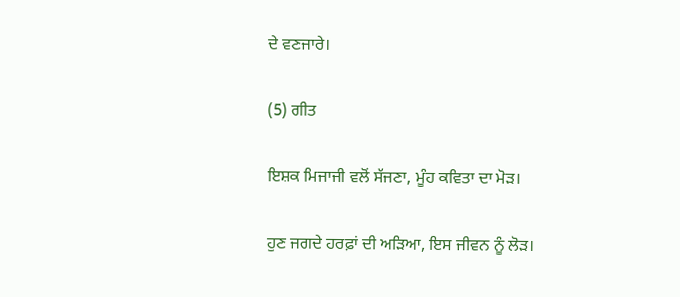ਦੇ ਵਣਜਾਰੇ।

(5) ਗੀਤ

ਇਸ਼ਕ ਮਿਜਾਜੀ ਵਲੋਂ ਸੱਜਣਾ, ਮੂੰਹ ਕਵਿਤਾ ਦਾ ਮੋੜ।

ਹੁਣ ਜਗਦੇ ਹਰਫ਼ਾਂ ਦੀ ਅੜਿਆ, ਇਸ ਜੀਵਨ ਨੂੰ ਲੋੜ।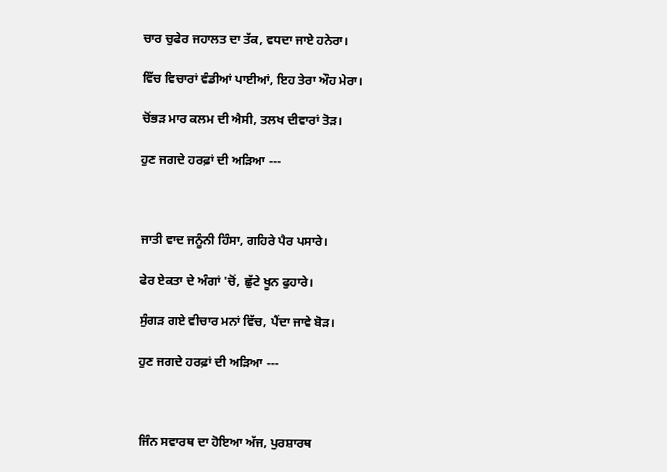ਚਾਰ ਚੁਫੇਰ ਜਹਾਲਤ ਦਾ ਤੱਕ, ਵਧਦਾ ਜਾਏ ਹਨੇਰਾ।

ਵਿੱਚ ਵਿਚਾਰਾਂ ਵੰਡੀਆਂ ਪਾਈਆਂ, ਇਹ ਤੇਰਾ ਔਹ ਮੇਰਾ।

ਚੋਂਭੜ ਮਾਰ ਕਲਮ ਦੀ ਐਸੀ, ਤਲਖ ਦੀਵਾਰਾਂ ਤੋੜ।

ਹੁਣ ਜਗਦੇ ਹਰਫ਼ਾਂ ਦੀ ਅੜਿਆ ---



ਜਾਤੀ ਵਾਦ ਜਨੂੰਨੀ ਹਿੰਸਾ, ਗਹਿਰੇ ਪੈਰ ਪਸਾਰੇ।

ਫੇਰ ਏਕਤਾ ਦੇ ਅੰਗਾਂ 'ਚੋਂ, ਛੁੱਟੇ ਖੂਨ ਫੁਹਾਰੇ।

ਸੁੰਗੜ ਗਏ ਵੀਚਾਰ ਮਨਾਂ ਵਿੱਚ, ਪੈਂਦਾ ਜਾਵੇ ਬੋੜ।

ਹੁਣ ਜਗਦੇ ਹਰਫ਼ਾਂ ਦੀ ਅੜਿਆ ---



ਜਿੰਨ ਸਵਾਰਥ ਦਾ ਹੋਇਆ ਅੱਜ, ਪੁਰਸ਼ਾਰਥ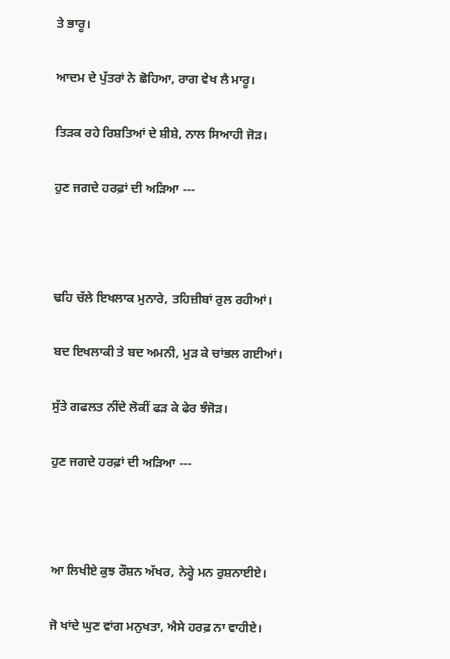ਤੇ ਭਾਰੂ।

ਆਦਮ ਦੇ ਪੁੱਤਰਾਂ ਨੇ ਛੋਹਿਆ, ਰਾਗ ਵੇਖ ਲੈ ਮਾਰੂ।

ਤਿੜਕ ਰਹੇ ਰਿਸ਼ਤਿਆਂ ਦੇ ਸ਼ੀਸ਼ੇ, ਨਾਲ ਸਿਆਹੀ ਜੋੜ।

ਹੁਣ ਜਗਦੇ ਹਰਫ਼ਾਂ ਦੀ ਅੜਿਆ ---



ਢਹਿ ਚੱਲੇ ਇਖਲਾਕ ਮੁਨਾਰੇ, ਤਹਿਜ਼ੀਬਾਂ ਰੁਲ ਰਹੀਆਂ।

ਬਦ ਇਖਲਾਕੀ ਤੇ ਬਦ ਅਮਨੀ, ਮੁੜ ਕੇ ਚਾਂਭਲ ਗਈਆਂ।

ਸੁੱਤੇ ਗਫਲਤ ਨੀਂਦੇ ਲੋਕੀਂ ਫੜ ਕੇ ਫੇਰ ਝੰਜੋੜ।

ਹੁਣ ਜਗਦੇ ਹਰਫ਼ਾਂ ਦੀ ਅੜਿਆ ---



ਆ ਲਿਖੀਏ ਕੁਝ ਰੌਸ਼ਨ ਅੱਖਰ, ਨੇਰ੍ਹੇ ਮਨ ਰੁਸ਼ਨਾਈਏ।

ਜੋ ਖਾਂਦੇ ਘੁਣ ਵਾਂਗ ਮਨੁਖਤਾ, ਐਸੇ ਹਰਫ਼ ਨਾ ਵਾਹੀਏ।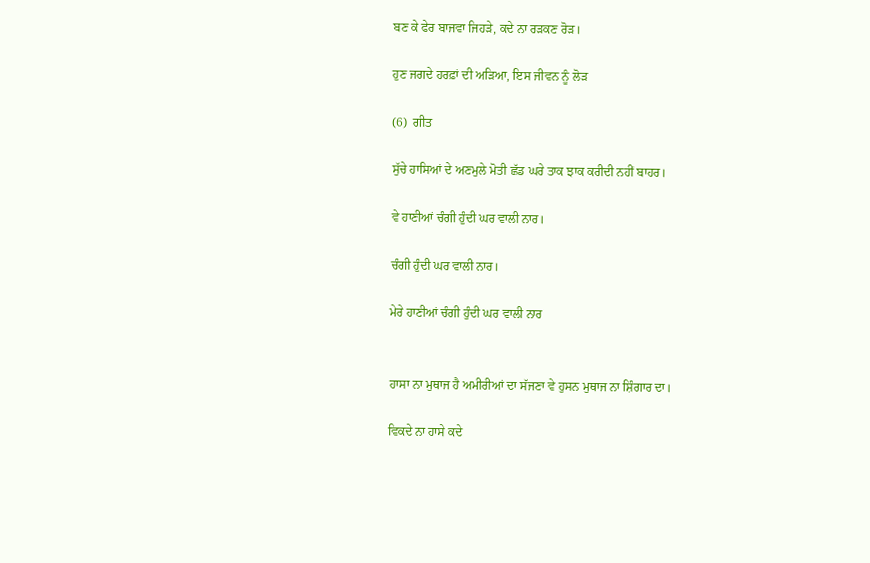ਬਣ ਕੇ ਫੇਰ ਬਾਜਵਾ ਜਿਹੜੇ, ਕਦੇ ਨਾ ਰੜਕਣ ਰੋੜ।

ਹੁਣ ਜਗਦੇ ਹਰਫ਼ਾਂ ਦੀ ਅੜਿਆ, ਇਸ ਜੀਵਨ ਨੂੰ ਲੋੜ

(6)  ਗੀਤ

ਸੁੱਚੇ ਹਾਸਿਆਂ ਦੇ ਅਣਮੁਲੇ ਮੋਤੀ ਛੱਡ ਘਰੇ ਤਾਕ ਝਾਕ ਕਰੀਦੀ ਨਹੀਂ ਬਾਹਰ।

ਵੇ ਹਾਣੀਆਂ ਚੰਗੀ ਹੁੰਦੀ ਘਰ ਵਾਲੀ ਨਾਰ।

ਚੰਗੀ ਹੁੰਦੀ ਘਰ ਵਾਲੀ ਨਾਰ।

ਮੇਰੇ ਹਾਣੀਆਂ ਚੰਗੀ ਹੁੰਦੀ ਘਰ ਵਾਲੀ ਨਾਰ


ਹਾਸਾ ਨਾ ਮੁਥਾਜ ਹੈ ਅਮੀਰੀਆਂ ਦਾ ਸੱਜਣਾ ਵੇ ਹੁਸਨ ਮੁਥਾਜ ਨਾ ਸ਼ਿੰਗਾਰ ਦਾ।

ਵਿਕਦੇ ਨਾ ਹਾਸੇ ਕਦੇ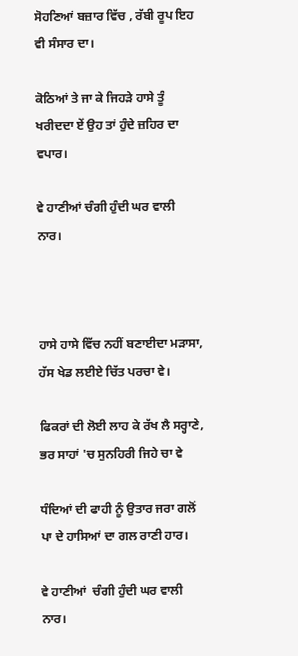ਸੋਹਣਿਆਂ ਬਜ਼ਾਰ ਵਿੱਚ , ਰੱਬੀ ਰੂਪ ਇਹ ਵੀ ਸੰਸਾਰ ਦਾ।

ਕੋਠਿਆਂ ਤੇ ਜਾ ਕੇ ਜਿਹੜੇ ਹਾਸੇ ਤੂੰ ਖਰੀਦਦਾ ਏਂ ਉਹ ਤਾਂ ਹੁੰਦੇ ਜ਼ਹਿਰ ਦਾ ਵਪਾਰ।

ਵੇ ਹਾਣੀਆਂ ਚੰਗੀ ਹੁੰਦੀ ਘਰ ਵਾਲੀ ਨਾਰ।



ਹਾਸੇ ਹਾਸੇ ਵਿੱਚ ਨਹੀਂ ਬਣਾਈਦਾ ਮੜਾਸਾ, ਹੱਸ ਖੇਡ ਲਈਏ ਚਿੱਤ ਪਰਚਾ ਵੇ।

ਫਿਕਰਾਂ ਦੀ ਲੋਈ ਲਾਹ ਕੇ ਰੱਖ ਲੈ ਸਰ੍ਹਾਣੇ, ਭਰ ਸਾਹਾਂ 'ਚ ਸੁਨਹਿਰੀ ਜਿਹੇ ਚਾ ਵੇ

ਧੰਦਿਆਂ ਦੀ ਫਾਹੀ ਨੂੰ ਉਤਾਰ ਜਰਾ ਗਲੋਂ ਪਾ ਦੇ ਹਾਸਿਆਂ ਦਾ ਗਲ ਰਾਣੀ ਹਾਰ।

ਵੇ ਹਾਣੀਆਂ  ਚੰਗੀ ਹੁੰਦੀ ਘਰ ਵਾਲੀ ਨਾਰ।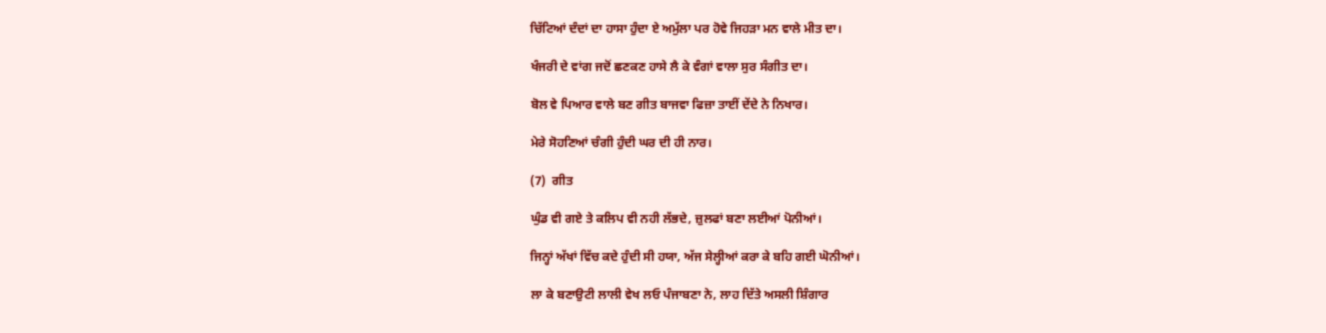ਚਿੱਟਿਆਂ ਦੰਦਾਂ ਦਾ ਹਾਸਾ ਹੁੰਦਾ ਏ ਅਮੁੱਲਾ ਪਰ ਹੋਵੇ ਜਿਹੜਾ ਮਨ ਵਾਲੇ ਮੀਤ ਦਾ।

ਖੰਜਰੀ ਦੇ ਵਾਂਗ ਜਦੋਂ ਛਣਕਣ ਹਾਸੇ ਲੈ ਕੇ ਵੰਗਾਂ ਵਾਲਾ ਸੁਰ ਸੰਗੀਤ ਦਾ।

ਬੋਲ ਵੇ ਪਿਆਰ ਵਾਲੇ ਬਣ ਗੀਤ ਬਾਜਵਾ ਫਿਜ਼ਾ ਤਾਈਂ ਦੇਂਦੇ ਨੇ ਨਿਖਾਰ।

ਮੇਰੇ ਸੋਹਣਿਆਂ ਚੰਗੀ ਹੁੰਦੀ ਘਰ ਦੀ ਹੀ ਨਾਰ।

(7)  ਗੀਤ

ਘੁੰਡ ਵੀ ਗਏ ਤੇ ਕਲਿਪ ਵੀ ਨਹੀ ਲੱਭਦੇ, ਜ਼ੁਲਫਾਂ ਬਣਾ ਲਈਆਂ ਪੋਨੀਆਂ।

ਜਿਨ੍ਹਾਂ ਅੱਖਾਂ ਵਿੱਚ ਕਦੇ ਹੁੰਦੀ ਸੀ ਹਯਾ, ਅੱਜ ਸੇਲ੍ਹੀਆਂ ਕਰਾ ਕੇ ਬਹਿ ਗਈ ਘੋਨੀਆਂ।

ਲਾ ਕੇ ਬਣਾਉਟੀ ਲਾਲੀ ਵੇਖ ਲਓ ਪੰਜਾਬਣਾ ਨੇ, ਲਾਹ ਦਿੱਤੇ ਅਸਲੀ ਸ਼ਿੰਗਾਰ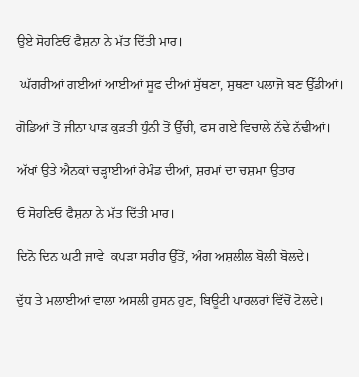ਉਏ ਸੋਹਣਿਓਂ ਫੈਸ਼ਨਾ ਨੇ ਮੱਤ ਦਿੱਤੀ ਮਾਰ।

 ਘੱਗਰੀਆਂ ਗਈਆਂ ਆਈਆਂ ਸੂਫ ਦੀਆਂ ਸੁੱਥਣਾ, ਸੁਥਣਾ ਪਲਾਜੋ ਬਣ ਉੱਡੀਆਂ।

ਗੋਡਿਆਂ ਤੋਂ ਜੀਨਾ ਪਾੜ ਕੁੜਤੀ ਧੁੰਨੀ ਤੋਂ ਉੱਚੀ, ਫਸ ਗਏ ਵਿਚਾਲੇ ਨੱਢੇ ਨੱਢੀਆਂ।

ਅੱਖਾਂ ਉਤੇ ਐਨਕਾਂ ਚੜ੍ਹਾਈਆਂ ਰੇਮੰਡ ਦੀਆਂ, ਸ਼ਰਮਾਂ ਦਾ ਚਸ਼ਮਾ ਉਤਾਰ

ਓ ਸੋਹਣਿਓ ਫੈਸ਼ਨਾ ਨੇ ਮੱਤ ਦਿੱਤੀ ਮਾਰ।

ਦਿਨੋ ਦਿਨ ਘਟੀ ਜਾਵੇ  ਕਪੜਾ ਸਰੀਰ ਉੱਤੋਂ, ਅੰਗ ਅਸ਼ਲੀਲ ਬੋਲੀ ਬੋਲਦੇ।

ਦੁੱਧ ਤੇ ਮਲਾਈਆਂ ਵਾਲਾ ਅਸਲੀ ਹੁਸਨ ਹੁਣ, ਬਿਊਟੀ ਪਾਰਲਰਾਂ ਵਿੱਚੋਂ ਟੋਲਦੇ।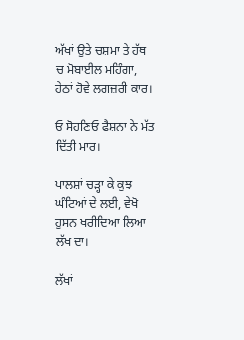ਅੱਖਾਂ ਉਤੇ ਚਸ਼ਮਾ ਤੇ ਹੱਥ ਚ ਮੋਬਾਈਲ ਮਹਿੰਗਾ, ਹੇਠਾਂ ਹੋਵੇ ਲਗਜ਼ਰੀ ਕਾਰ।

ਓ ਸੋਹਣਿਓ ਫੈਸ਼ਨਾ ਨੇ ਮੱਤ ਦਿੱਤੀ ਮਾਰ।

ਪਾਲਸ਼ਾਂ ਚੜ੍ਹਾ ਕੇ ਕੁਝ ਘੰਟਿਆਂ ਦੇ ਲਈ, ਵੇਖੋ ਹੁਸਨ ਖਰੀਦਿਆ ਲਿਆ ਲੱਖ ਦਾ।

ਲੱਖਾਂ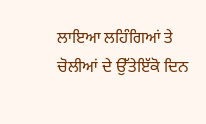ਲਾਇਆ ਲਹਿੰਗਿਆਂ ਤੇ ਚੋਲੀਆਂ ਦੇ ਉੱਤੇਇੱਕੋ ਦਿਨ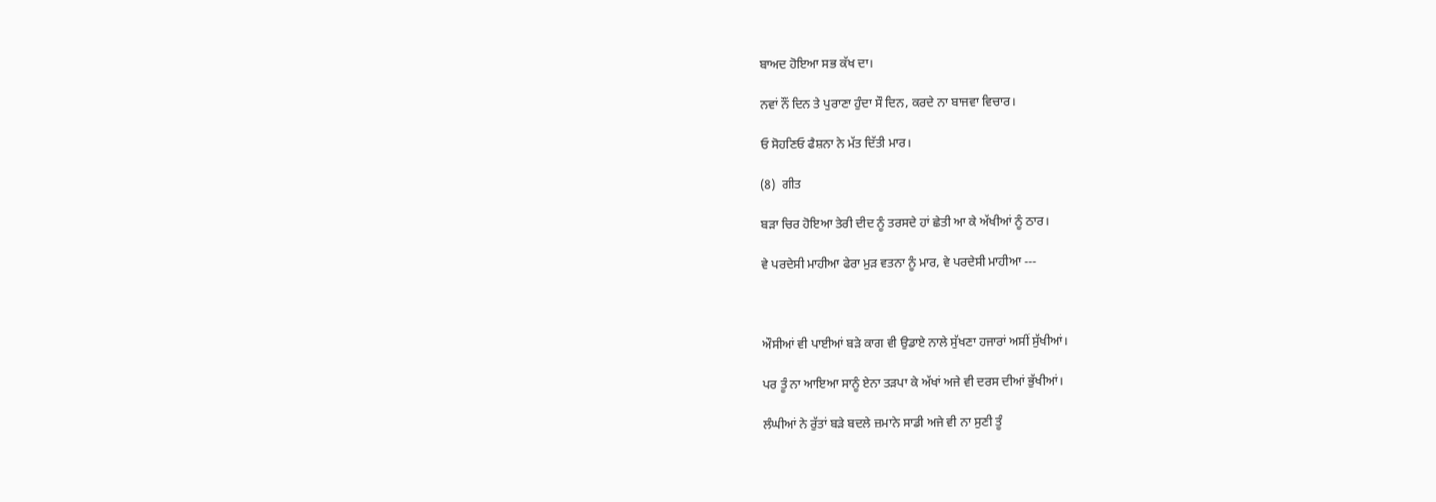ਬਾਅਦ ਹੋਇਆ ਸਭ ਕੱਖ ਦਾ।

ਨਵਾਂ ਨੌਂ ਦਿਨ ਤੇ ਪੁਰਾਣਾ ਹੁੰਦਾ ਸੌ ਦਿਨ, ਕਰਦੇ ਨਾ ਬਾਜਵਾ ਵਿਚਾਰ।

ਓ ਸੋਹਣਿਓ ਫੈਸ਼ਨਾ ਨੇ ਮੱਤ ਦਿੱਤੀ ਮਾਰ।

(8)  ਗੀਤ

ਬੜਾ ਚਿਰ ਹੋਇਆ ਤੇਰੀ ਦੀਦ ਨੂੰ ਤਰਸਦੇ ਹਾਂ ਛੇਤੀ ਆ ਕੇ ਅੱਖੀਆਂ ਨੂੰ ਠਾਰ।

ਵੇ ਪਰਦੇਸੀ ਮਾਹੀਆ ਫੇਰਾ ਮੁੜ ਵਤਨਾ ਨੂੰ ਮਾਰ, ਵੇ ਪਰਦੇਸੀ ਮਾਹੀਆ ---



ਔਸੀਆਂ ਵੀ ਪਾਈਆਂ ਬੜੇ ਕਾਗ ਵੀ ਉਡਾਏ ਨਾਲੇ ਸੁੱਖਣਾ ਹਜਾਰਾਂ ਅਸੀਂ ਸੁੱਖੀਆਂ।

ਪਰ ਤੂੰ ਨਾ ਆਇਆ ਸਾਨੂੰ ਏਨਾ ਤੜਪਾ ਕੇ ਅੱਖਾਂ ਅਜੇ ਵੀ ਦਰਸ ਦੀਆਂ ਭੁੱਖੀਆਂ।

ਲੰਘੀਆਂ ਨੇ ਰੁੱਤਾਂ ਬੜੇ ਬਦਲੇ ਜ਼ਮਾਨੇ ਸਾਡੀ ਅਜੇ ਵੀ ਨਾ ਸੁਣੀ ਤੂੰ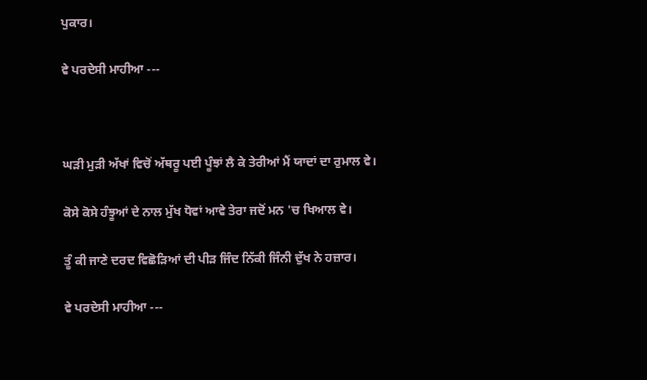ਪੁਕਾਰ।

ਵੇ ਪਰਦੇਸੀ ਮਾਹੀਆ ---



ਘੜੀ ਮੁੜੀ ਅੱਖਾਂ ਵਿਚੋਂ ਅੱਥਰੂ ਪਈ ਪੂੰਝਾਂ ਲੈ ਕੇ ਤੇਰੀਆਂ ਮੈਂ ਯਾਦਾਂ ਦਾ ਰੁਮਾਲ ਵੇ।

ਕੋਸੇ ਕੋਸੇ ਹੰਝੂਆਂ ਦੇ ਨਾਲ ਮੁੱਖ ਧੋਵਾਂ ਆਵੇ ਤੇਰਾ ਜਦੋਂ ਮਨ 'ਚ ਖਿਆਲ ਵੇ।

ਤੂੰ ਕੀ ਜਾਣੇ ਦਰਦ ਵਿਛੋੜਿਆਂ ਦੀ ਪੀੜ ਜਿੰਦ ਨਿੱਕੀ ਜਿੰਨੀ ਦੁੱਖ ਨੇ ਹਜ਼ਾਰ।

ਵੇ ਪਰਦੇਸੀ ਮਾਹੀਆ ---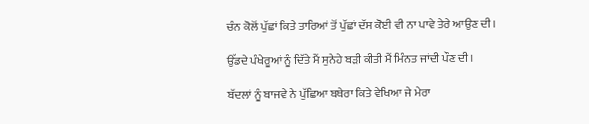ਚੰਨ ਕੋਲੋਂ ਪੁੱਛਾਂ ਕਿਤੇ ਤਾਰਿਆਂ ਤੋਂ ਪੁੱਛਾਂ ਦੱਸ ਕੋਈ ਵੀ ਨਾ ਪਾਵੇ ਤੇਰੇ ਆਉਣ ਦੀ।

ਉੱਡਦੇ ਪੰਖੇਰੂਆਂ ਨੂੰ ਦਿੱਤੇ ਮੈਂ ਸੁਨੇਹੇ ਬੜੀ ਕੀਤੀ ਮੈਂ ਮਿੰਨਤ ਜਾਂਦੀ ਪੌਣ ਦੀ।

ਬੱਦਲਾਂ ਨੂੰ ਬਾਜਵੇ ਨੇ ਪੁੱਛਿਆ ਬਥੇਰਾ ਕਿਤੇ ਵੇਖਿਆ ਜੇ ਮੇਰਾ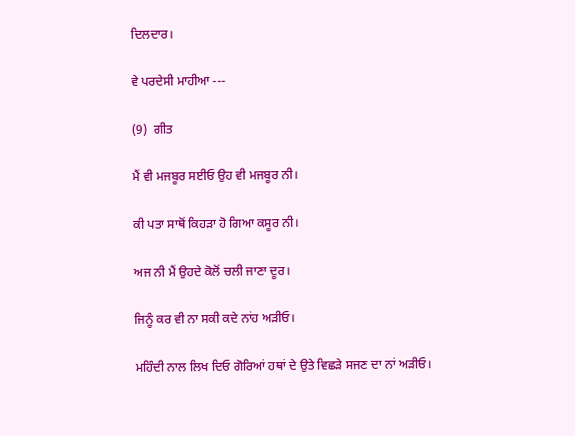ਦਿਲਦਾਰ।

ਵੇ ਪਰਦੇਸੀ ਮਾਹੀਆ ---

(9)  ਗੀਤ

ਮੈਂ ਵੀ ਮਜਬੂਰ ਸਈਓ ਉਹ ਵੀ ਮਜਬੂਰ ਨੀ।

ਕੀ ਪਤਾ ਸਾਥੋਂ ਕਿਹੜਾ ਹੋ ਗਿਆ ਕਸੂਰ ਨੀ।

ਅਜ ਨੀ ਮੈਂ ਉਹਦੇ ਕੋਲੋਂ ਚਲੀ ਜਾਣਾ ਦੂਰ।

ਜਿਨੂੰ ਕਰ ਵੀ ਨਾ ਸਕੀ ਕਦੇ ਨਾਂਹ ਅੜੀਓ।

ਮਹਿੰਦੀ ਨਾਲ ਲਿਖ ਦਿਓ ਗੋਰਿਆਂ ਹਥਾਂ ਦੇ ਉਤੇ ਵਿਛੜੇ ਸਜਣ ਦਾ ਨਾਂ ਅੜੀਓ।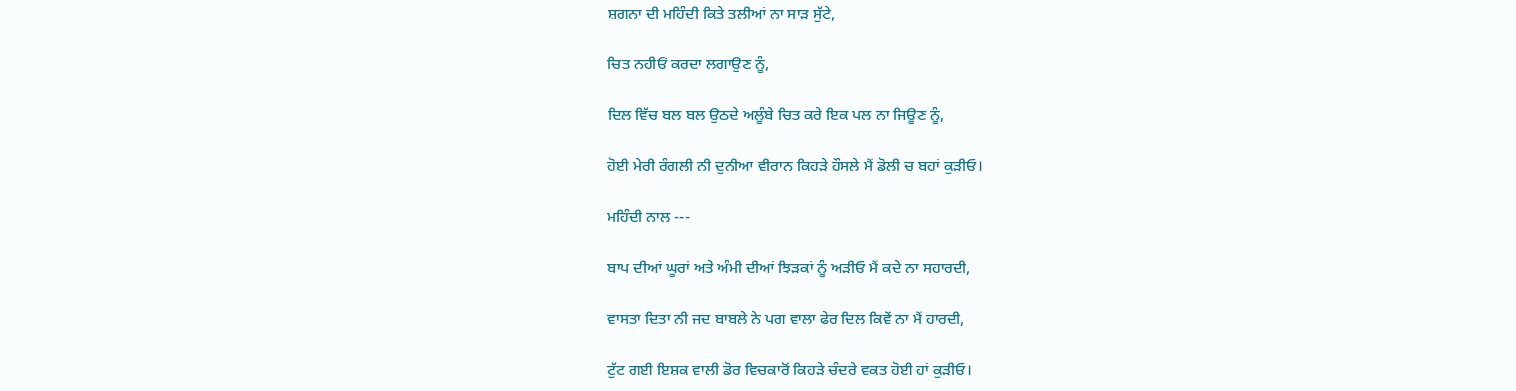ਸ਼ਗਨਾ ਦੀ ਮਹਿੰਦੀ ਕਿਤੇ ਤਲੀਆਂ ਨਾ ਸਾੜ ਸੁੱਟੇ,

ਚਿਤ ਨਹੀਓਂ ਕਰਦਾ ਲਗਾਉਣ ਨੂੰ,

ਦਿਲ ਵਿੱਚ ਬਲ ਬਲ ਉਠਦੇ ਅਲੂੰਬੇ ਚਿਤ ਕਰੇ ਇਕ ਪਲ ਨਾ ਜਿਊਣ ਨੂੰ,

ਹੋਈ ਮੇਰੀ ਰੰਗਲੀ ਨੀ ਦੁਨੀਆ ਵੀਰਾਨ ਕਿਹੜੇ ਹੌਸਲੇ ਮੈਂ ਡੋਲੀ ਚ ਬਹਾਂ ਕੁੜੀਓ।

ਮਹਿੰਦੀ ਨਾਲ ---

ਬਾਪ ਦੀਆਂ ਘੂਰਾਂ ਅਤੇ ਅੰਮੀ ਦੀਆਂ ਝਿੜਕਾਂ ਨੂੰ ਅੜੀਓ ਮੈਂ ਕਦੇ ਨਾ ਸਹਾਰਦੀ,

ਵਾਸਤਾ ਦਿਤਾ ਨੀ ਜਦ ਬਾਬਲੇ ਨੇ ਪਗ ਵਾਲਾ ਫੇਰ ਦਿਲ ਕਿਵੇਂ ਨਾ ਮੈਂ ਹਾਰਦੀ,

ਟੁੱਟ ਗਈ ਇਸ਼ਕ ਵਾਲੀ ਡੋਰ ਵਿਚਕਾਰੋਂ ਕਿਹੜੇ ਚੰਦਰੇ ਵਕਤ ਹੋਈ ਹਾਂ ਕੁੜੀਓ।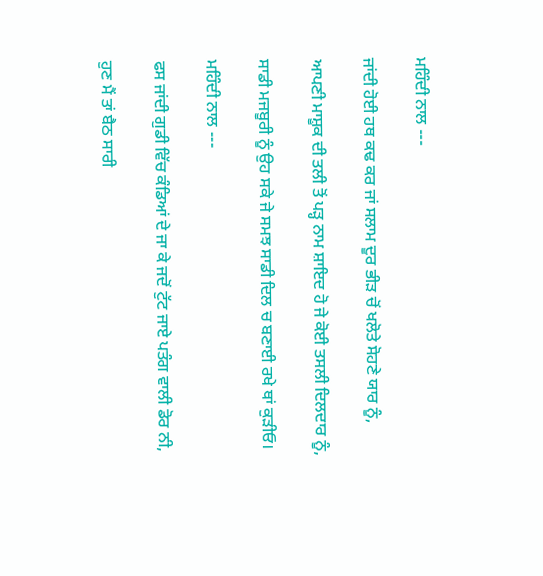ਮਹਿੰਦੀ ਨਾਲ ---

ਜਾਂਦੀ ਹੋਈ ਹਥ ਕਢ ਕਰ ਜਾਂ ਸਲਾਮ ਦੂਰ ਭੀੜ ਚੋਂ ਖਲੋਤੇ ਸੋਹਣੇ ਯਾਰ ਨੂੰ,

ਆਪਣੀ ਮਾਸ਼ੂਕ ਦੀ ਤਲੀ ਤੋਂ ਪੜ੍ਹ ਨਾਮ ਸ਼ਾਇਦ ਹੋ ਜੇ ਕੋਈ ਤਸਲੀ ਦਿਲਦਾਰ ਨੂੰ,

ਸਾਡੀ ਮਜਬੂਰੀ ਨੂੰ ਉਹ ਸਕੇ ਜੇ ਸਮਝ ਸਾਡੀ ਦਿਲ ਚ ਬਣਾਈ ਰਖੇ ਥਾਂ ਕੁੜੀਓ।

ਮਹਿੰਦੀ ਨਾਲ ---

ਫਸ ਜਾਂਦੀ ਗੁਡੀ ਵਿੱਚ ਕੰਡਿਆਂ ਦੇ ਜਾ ਕੇ ਜਦੋਂ ਟੁੱਟ ਜਾਏ ਪਤੰਗ ਵਾਲੀ ਡੋਰ ਨੀ,

ਹੁਣ ਮੈਂ ਤਾਂ ਬੈਠ ਸਾਰੀ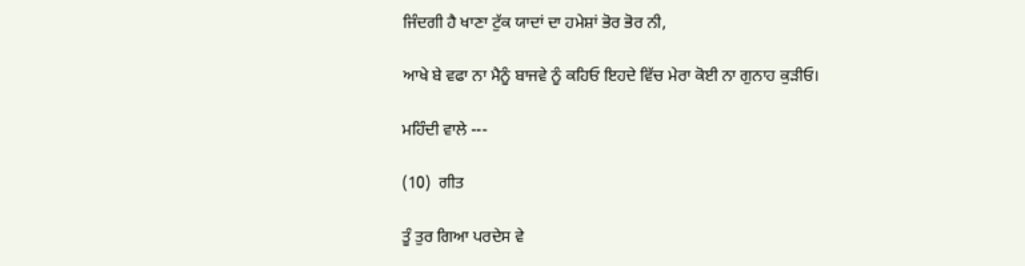ਜਿੰਦਗੀ ਹੈ ਖਾਣਾ ਟੁੱਕ ਯਾਦਾਂ ਦਾ ਹਮੇਸ਼ਾਂ ਭੋਰ ਭੋਰ ਨੀ,

ਆਖੇ ਬੇ ਵਫਾ ਨਾ ਮੈਨੂੰ ਬਾਜਵੇ ਨੂੰ ਕਹਿਓ ਇਹਦੇ ਵਿੱਚ ਮੇਰਾ ਕੋਈ ਨਾ ਗੁਨਾਹ ਕੁੜੀਓ।

ਮਹਿੰਦੀ ਵਾਲੇ ---

(10)  ਗੀਤ

ਤੂੰ ਤੁਰ ਗਿਆ ਪਰਦੇਸ ਵੇ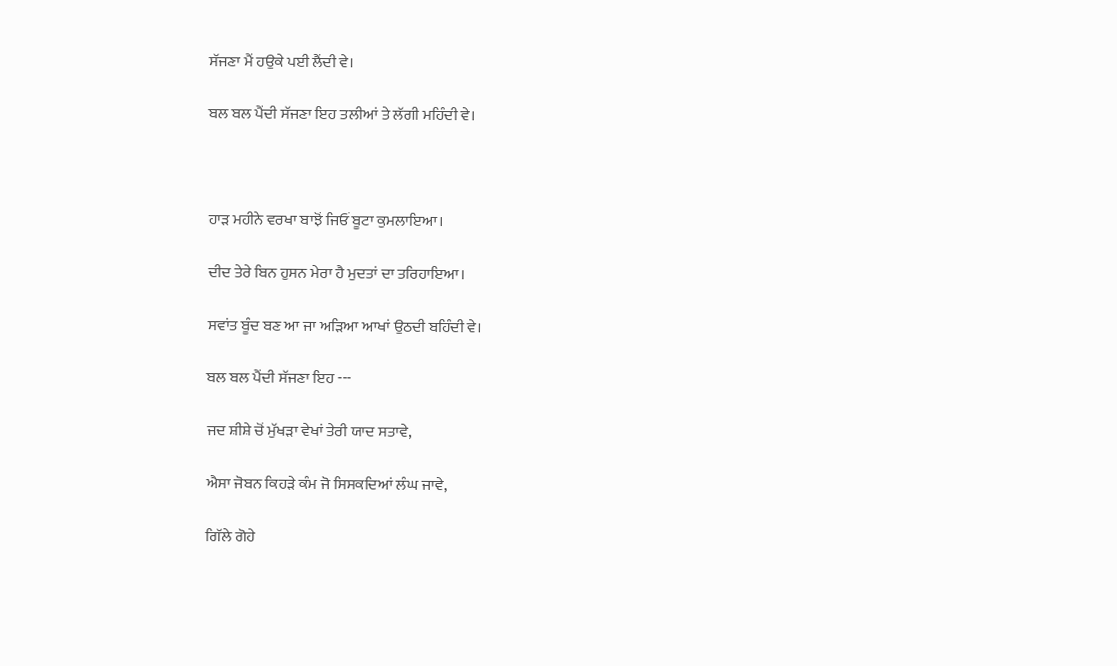ਸੱਜਣਾ ਮੈਂ ਹਉਕੇ ਪਈ ਲੈਂਦੀ ਵੇ।

ਬਲ ਬਲ ਪੈਂਦੀ ਸੱਜਣਾ ਇਹ ਤਲੀਆਂ ਤੇ ਲੱਗੀ ਮਹਿੰਦੀ ਵੇ।



ਹਾੜ ਮਹੀਨੇ ਵਰਖਾ ਬਾਝੋਂ ਜਿਓਂ ਬੂਟਾ ਕੁਮਲਾਇਆ।

ਦੀਦ ਤੇਰੇ ਬਿਨ ਹੁਸਨ ਮੇਰਾ ਹੈ ਮੁਦਤਾਂ ਦਾ ਤਰਿਹਾਇਆ।

ਸਵਾਂਤ ਬੂੰਦ ਬਣ ਆ ਜਾ ਅੜਿਆ ਆਖਾਂ ਉਠਦੀ ਬਹਿੰਦੀ ਵੇ।

ਬਲ ਬਲ ਪੈਂਦੀ ਸੱਜਣਾ ਇਹ ---

ਜਦ ਸ਼ੀਸ਼ੇ ਚੋਂ ਮੁੱਖੜਾ ਵੇਖਾਂ ਤੇਰੀ ਯਾਦ ਸਤਾਵੇ,

ਐਸਾ ਜੋਬਨ ਕਿਹੜੇ ਕੰਮ ਜੋ ਸਿਸਕਦਿਆਂ ਲੰਘ ਜਾਵੇ,

ਗਿੱਲੇ ਗੋਹੇ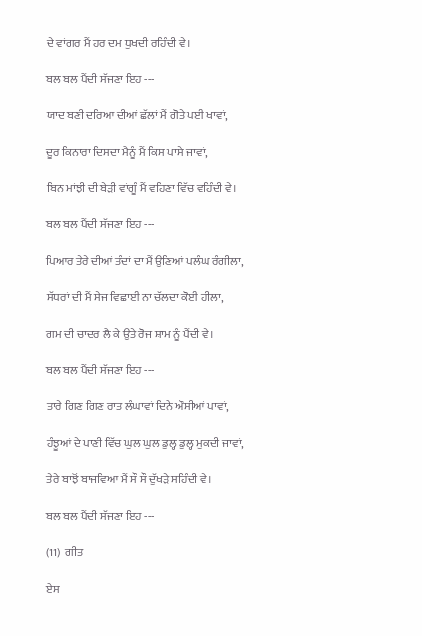ਦੇ ਵਾਂਗਰ ਮੈਂ ਹਰ ਦਮ ਧੁਖਦੀ ਰਹਿੰਦੀ ਵੇ।

ਬਲ ਬਲ ਪੈਂਦੀ ਸੱਜਣਾ ਇਹ ---

ਯਾਦ ਬਣੀ ਦਰਿਆ ਦੀਆਂ ਛੱਲਾਂ ਮੈਂ ਗੋਤੇ ਪਈ ਖਾਵਾਂ,

ਦੂਰ ਕਿਨਾਰਾ ਦਿਸਦਾ ਮੈਨੂੰ ਮੈਂ ਕਿਸ ਪਾਸੇ ਜਾਵਾਂ,

ਬਿਨ ਮਾਂਝੀ ਦੀ ਬੇੜੀ ਵਾਂਗੂੰ ਮੈਂ ਵਹਿਣਾ ਵਿੱਚ ਵਹਿੰਦੀ ਵੇ।

ਬਲ ਬਲ ਪੈਂਦੀ ਸੱਜਣਾ ਇਹ ---

ਪਿਆਰ ਤੇਰੇ ਦੀਆਂ ਤੰਦਾਂ ਦਾ ਮੈਂ ਉਣਿਆਂ ਪਲੰਘ ਰੰਗੀਲਾ,

ਸੱਧਰਾਂ ਦੀ ਮੈਂ ਸੇਜ ਵਿਛਾਈ ਨਾ ਚੱਲਦਾ ਕੋਈ ਹੀਲਾ,

ਗਮ ਦੀ ਚਾਦਰ ਲੈ ਕੇ ਉਤੇ ਰੋਜ ਸ਼ਾਮ ਨੂੰ ਪੈਂਦੀ ਵੇ।

ਬਲ ਬਲ ਪੈਂਦੀ ਸੱਜਣਾ ਇਹ ---

ਤਾਰੇ ਗਿਣ ਗਿਣ ਰਾਤ ਲੰਘਾਵਾਂ ਦਿਨੇ ਔਸੀਆਂ ਪਾਵਾਂ,

ਹੰਝੂਆਂ ਦੇ ਪਾਣੀ ਵਿੱਚ ਘੁਲ ਘੁਲ ਡੁਲ੍ਹ ਡੁਲ੍ਹ ਮੁਕਦੀ ਜਾਵਾਂ,

ਤੇਰੇ ਬਾਝੋਂ ਬਾਜਵਿਆ ਮੈਂ ਸੌ ਸੌ ਦੁੱਖੜੇ ਸਹਿੰਦੀ ਵੇ।

ਬਲ ਬਲ ਪੈਂਦੀ ਸੱਜਣਾ ਇਹ ---

(11)  ਗੀਤ

ਏਸ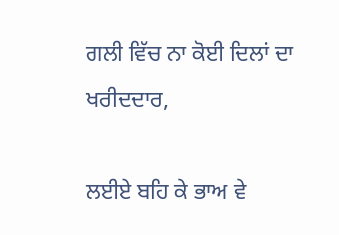ਗਲੀ ਵਿੱਚ ਨਾ ਕੋਈ ਦਿਲਾਂ ਦਾ ਖਰੀਦਦਾਰ,

ਲਈਏ ਬਹਿ ਕੇ ਭਾਅ ਵੇ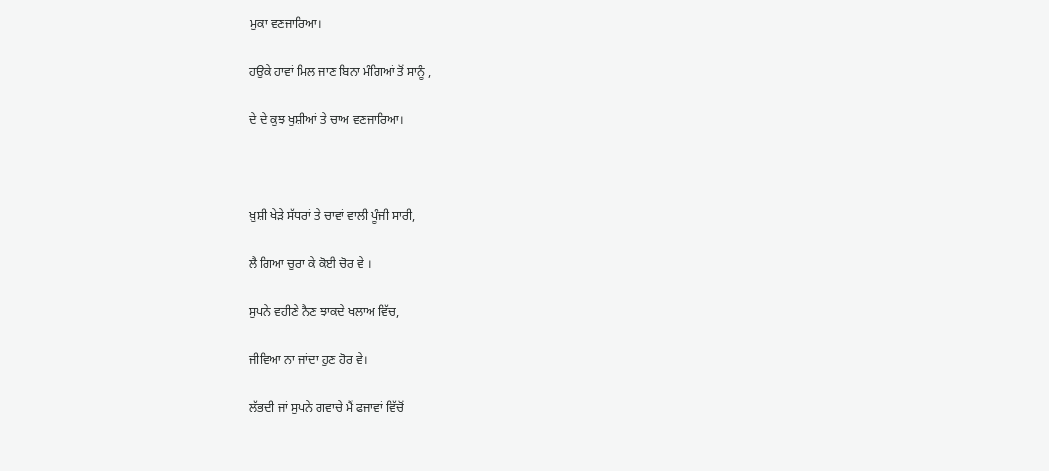ਮੁਕਾ ਵਣਜਾਰਿਆ।

ਹਉਕੇ ਹਾਵਾਂ ਮਿਲ ਜਾਣ ਬਿਨਾ ਮੰਗਿਆਂ ਤੋਂ ਸਾਨੂੰ ,

ਦੇ ਦੇ ਕੁਝ ਖੁਸ਼ੀਆਂ ਤੇ ਚਾਅ ਵਣਜਾਰਿਆ।



ਖ਼ੁਸ਼ੀ ਖੇੜੇ ਸੱਧਰਾਂ ਤੇ ਚਾਵਾਂ ਵਾਲੀ ਪੂੰਜੀ ਸਾਰੀ,

ਲੈ ਗਿਆ ਚੁਰਾ ਕੇ ਕੋਈ ਚੋਰ ਵੇ ।

ਸੁਪਨੇ ਵਹੀਣੇ ਨੈਣ ਝਾਕਦੇ ਖਲਾਅ ਵਿੱਚ,

ਜੀਵਿਆ ਨਾ ਜਾਂਦਾ ਹੁਣ ਹੋਰ ਵੇ।

ਲੱਭਦੀ ਜਾਂ ਸੁਪਨੇ ਗਵਾਚੇ ਮੈਂ ਫਜਾਵਾਂ ਵਿੱਚੋਂ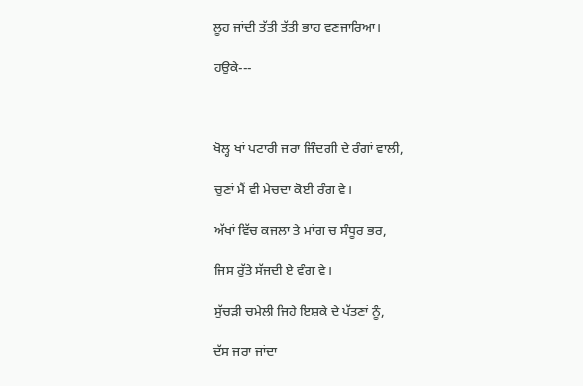ਲੂਹ ਜਾਂਦੀ ਤੱਤੀ ਤੱਤੀ ਭਾਹ ਵਣਜਾਰਿਆ।

ਹਉਕੇ---



ਖੋਲ੍ਹ ਖਾਂ ਪਟਾਰੀ ਜਰਾ ਜਿੰਦਗੀ ਦੇ ਰੰਗਾਂ ਵਾਲੀ,

ਚੁਣਾਂ ਮੈਂ ਵੀ ਮੇਚਦਾ ਕੋਈ ਰੰਗ ਵੇ।

ਅੱਖਾਂ ਵਿੱਚ ਕਜਲਾ ਤੇ ਮਾਂਗ ਚ ਸੰਧੂਰ ਭਰ,

ਜਿਸ ਰੁੱਤੇ ਸੱਜਦੀ ਏ ਵੰਗ ਵੇ।

ਸੁੱਚੜੀ ਚਮੇਲੀ ਜਿਹੇ ਇਸ਼ਕੇ ਦੇ ਪੱਤਣਾਂ ਨੂੰ,

ਦੱਸ ਜਰਾ ਜਾਂਦਾ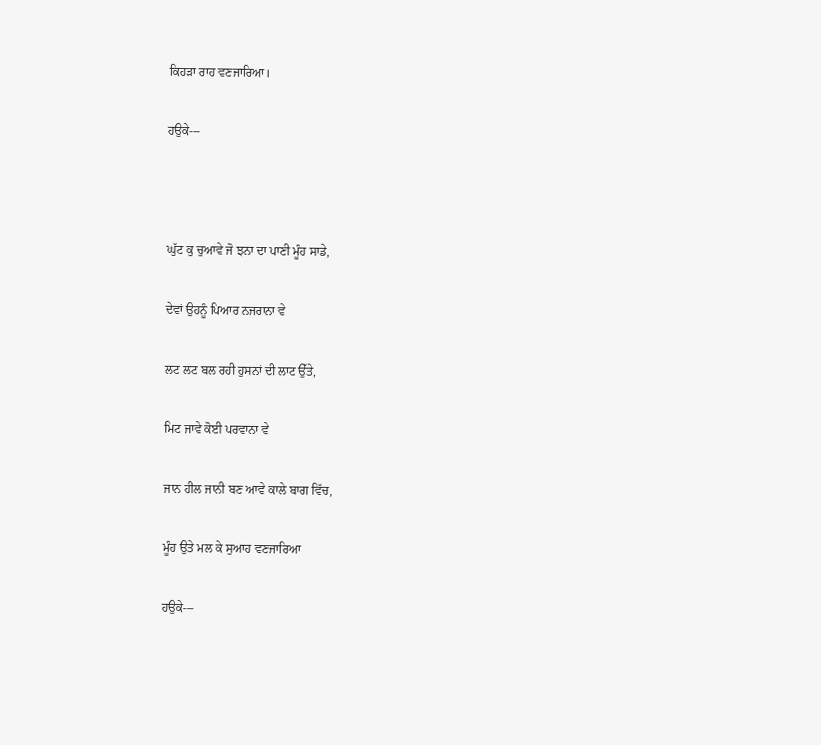ਕਿਹੜਾ ਰਾਹ ਵਣਜਾਰਿਆ।

ਹਉਕੇ---



ਘੁੱਟ ਕੁ ਚੁਆਵੇ ਜੋ ਝਨਾ ਦਾ ਪਾਣੀ ਮੂੰਹ ਸਾਡੇ,

ਦੇਵਾਂ ਉਹਨੂੰ ਪਿਆਰ ਨਜਰਾਨਾ ਵੇ

ਲਟ ਲਟ ਬਲ ਰਹੀ ਹੁਸਨਾਂ ਦੀ ਲਾਟ ਉੱਤੇ,

ਮਿਟ ਜਾਵੇ ਕੋਈ ਪਰਵਾਨਾ ਵੇ

ਜਾਨ ਹੀਲ ਜਾਨੀ ਬਣ ਆਵੇ ਕਾਲੇ ਬਾਗ ਵਿੱਚ,

ਮੂੰਹ ਉਤੇ ਮਲ ਕੇ ਸੁਆਹ ਵਣਜਾਰਿਆ

ਹਉਕੇ---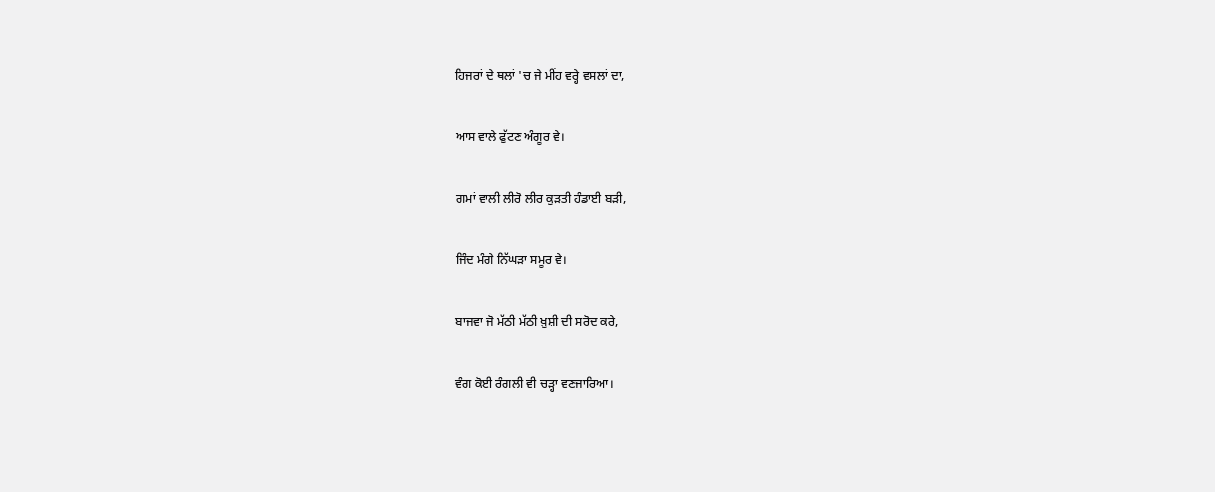ਹਿਜਰਾਂ ਦੇ ਥਲਾਂ 'ਚ ਜੇ ਮੀਂਹ ਵਰ੍ਹੇ ਵਸਲਾਂ ਦਾ,

ਆਸ ਵਾਲੇ ਫੁੱਟਣ ਅੰਗੂਰ ਵੇ।

ਗਮਾਂ ਵਾਲੀ ਲੀਰੋ ਲੀਰ ਕੁੜਤੀ ਹੰਡਾਈ ਬੜੀ,

ਜਿੰਦ ਮੰਗੇ ਨਿੱਘੜਾ ਸਮੂਰ ਵੇ।

ਬਾਜਵਾ ਜੋ ਮੱਠੀ ਮੱਠੀ ਖ਼ੁਸ਼ੀ ਦੀ ਸਰੋਦ ਕਰੇ,

ਵੰਗ ਕੋਈ ਰੰਗਲੀ ਵੀ ਚੜ੍ਹਾ ਵਣਜਾਰਿਆ।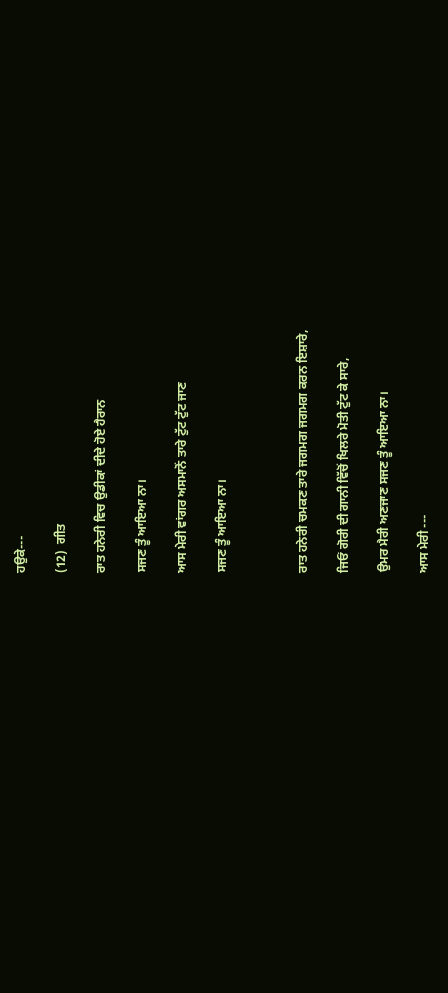ਹਉਕੇ---

(12)  ਗੀਤ

ਰਾਤ ਹਨੇਰੀ ਵਿਚ ਉਡੀਕਾਂ ਦੀਦੇ ਹੋਏ ਹੈਰਾਨ

ਸਜਣ ਤੂੰ ਆਇਆ ਨਾ।

ਆਸ ਮੇਰੀ ਵਾਂਗਰ ਅਸਮਾਨੋਂ ਤਾਰੇ ਟੁੱਟ ਟੁੱਟ ਜਾਣ

ਸਜਣ ਤੂੰ ਆਇਆ ਨਾ।



ਰਾਤ ਹਨੇਰੀ ਚਮਕਣ ਤਾਰੇ ਜਗਮਗ ਜਗਮਗ ਕਰਨ ਇਸ਼ਾਰੇ,

ਜਿਓਂ ਗੋਰੀ ਦੀ ਗਾਨੀ ਵਿੱਚੋਂ ਖਿਲਰੇ ਮੋਤੀ ਟੁੱਟ ਕੇ ਸਾਰੇ,

ਉਮਰ ਮੈਰੀ ਅਣਜਾਣ ਸਜਣ ਤੂੰ ਆਇਆ ਨਾ।

ਆਸ ਮੇਰੀ ---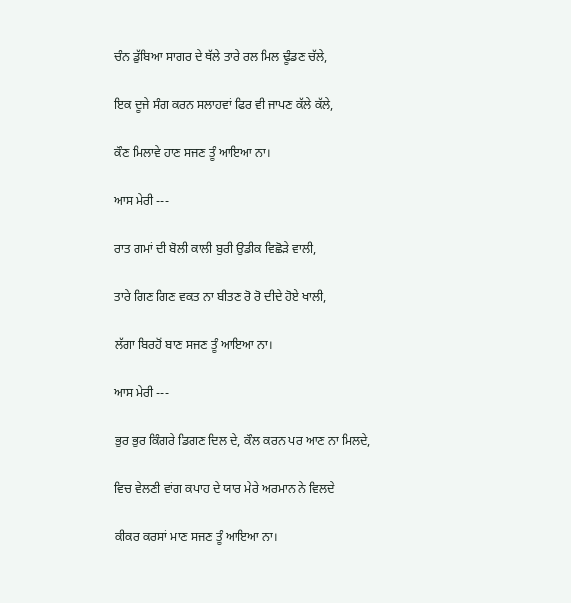ਚੰਨ ਡੁੱਬਿਆ ਸਾਗਰ ਦੇ ਥੱਲੇ ਤਾਰੇ ਰਲ ਮਿਲ ਢੂੰਡਣ ਚੱਲੇ,

ਇਕ ਦੂਜੇ ਸੰਗ ਕਰਨ ਸਲਾਹਵਾਂ ਫਿਰ ਵੀ ਜਾਪਣ ਕੱਲੇ ਕੱਲੇ,

ਕੌਣ ਮਿਲਾਵੇ ਹਾਣ ਸਜਣ ਤੂੰ ਆਇਆ ਨਾ।

ਆਸ ਮੇਰੀ ---

ਰਾਤ ਗਮਾਂ ਦੀ ਬੋਲੀ ਕਾਲੀ ਬੁਰੀ ਉਡੀਕ ਵਿਛੋੜੇ ਵਾਲੀ,

ਤਾਰੇ ਗਿਣ ਗਿਣ ਵਕਤ ਨਾ ਬੀਤਣ ਰੋ ਰੋ ਦੀਦੇ ਹੋਏ ਖਾਲੀ,

ਲੱਗਾ ਬਿਰਹੋਂ ਬਾਣ ਸਜਣ ਤੂੰ ਆਇਆ ਨਾ।

ਆਸ ਮੇਰੀ ---

ਭੁਰ ਭੁਰ ਕਿੰਗਰੇ ਡਿਗਣ ਦਿਲ ਦੇ, ਕੌਲ ਕਰਨ ਪਰ ਆਣ ਨਾ ਮਿਲਦੇ,

ਵਿਚ ਵੇਲਣੀ ਵਾਂਗ ਕਪਾਹ ਦੇ ਯਾਰ ਮੇਰੇ ਅਰਮਾਨ ਨੇ ਵਿਲਦੇ

ਕੀਕਰ ਕਰਸਾਂ ਮਾਣ ਸਜਣ ਤੂੰ ਆਇਆ ਨਾ।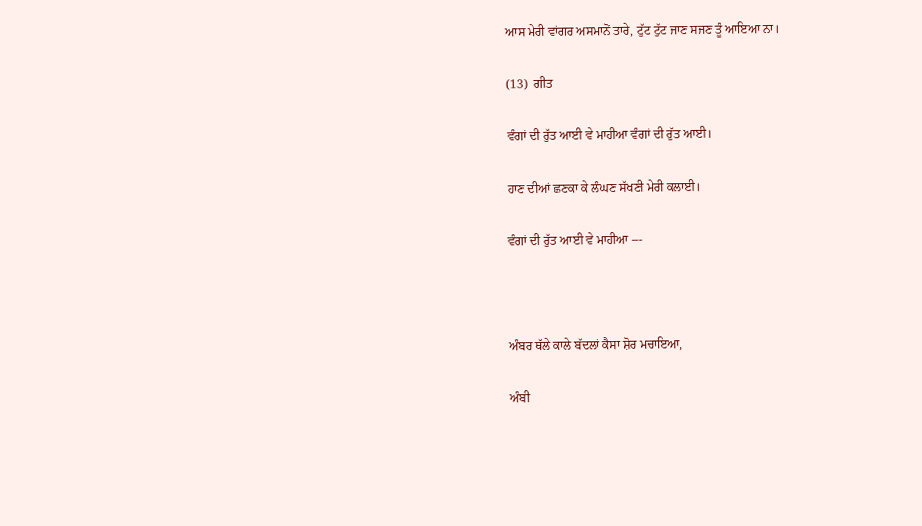ਆਸ ਮੇਰੀ ਵਾਂਗਰ ਅਸਮਾਨੋਂ ਤਾਰੇ, ਟੁੱਟ ਟੁੱਟ ਜਾਣ ਸਜਣ ਤੂੰ ਆਇਆ ਨਾ।

(13)  ਗੀਤ

ਵੰਗਾਂ ਦੀ ਰੁੱਤ ਆਈ ਵੇ ਮਾਹੀਆ ਵੰਗਾਂ ਦੀ ਰੁੱਤ ਆਈ।

ਹਾਣ ਦੀਆਂ ਛਣਕਾ ਕੇ ਲੰਘਣ ਸੱਖਣੀ ਮੇਰੀ ਕਲਾਈ।

ਵੰਗਾਂ ਦੀ ਰੁੱਤ ਆਈ ਵੇ ਮਾਹੀਆ ---



ਅੰਬਰ ਥੱਲੇ ਕਾਲੇ ਬੱਦਲਾਂ ਕੈਸਾ ਸ਼ੋਰ ਮਚਾਇਆ,

ਅੰਬੀ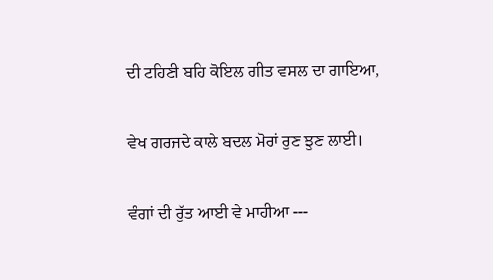ਦੀ ਟਹਿਣੀ ਬਹਿ ਕੋਇਲ ਗੀਤ ਵਸਲ ਦਾ ਗਾਇਆ,

ਵੇਖ ਗਰਜਦੇ ਕਾਲੇ ਬਦਲ ਮੋਰਾਂ ਰੁਣ ਝੁਣ ਲਾਈ।

ਵੰਗਾਂ ਦੀ ਰੁੱਤ ਆਈ ਵੇ ਮਾਹੀਆ ---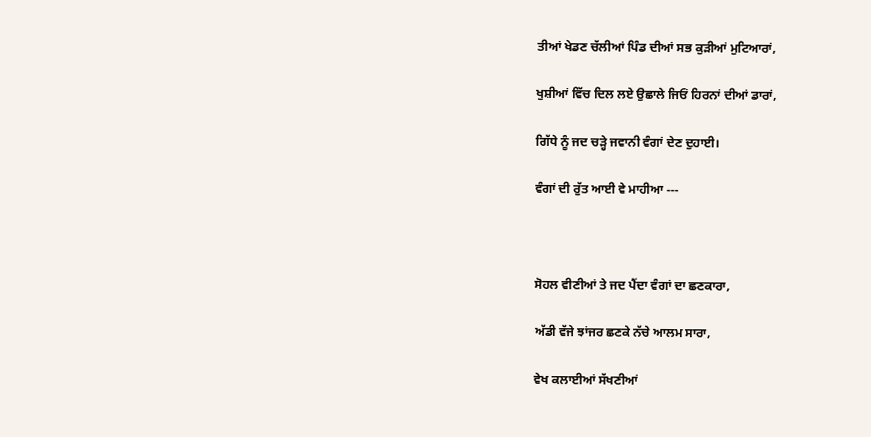ਤੀਆਂ ਖੇਡਣ ਚੱਲੀਆਂ ਪਿੰਡ ਦੀਆਂ ਸਭ ਕੁੜੀਆਂ ਮੁਟਿਆਰਾਂ,

ਖੁਸ਼ੀਆਂ ਵਿੱਚ ਦਿਲ ਲਏ ਉਛਾਲੇ ਜਿਓਂ ਹਿਰਨਾਂ ਦੀਆਂ ਡਾਰਾਂ,

ਗਿੱਧੇ ਨੂੰ ਜਦ ਚੜ੍ਹੇ ਜਵਾਨੀ ਵੰਗਾਂ ਦੇਣ ਦੁਹਾਈ।

ਵੰਗਾਂ ਦੀ ਰੁੱਤ ਆਈ ਵੇ ਮਾਹੀਆ ---



ਸੋਹਲ ਵੀਣੀਆਂ ਤੇ ਜਦ ਪੈਂਦਾ ਵੰਗਾਂ ਦਾ ਛਣਕਾਰਾ,

ਅੱਡੀ ਵੱਜੇ ਝਾਂਜਰ ਛਣਕੇ ਨੱਚੇ ਆਲਮ ਸਾਰਾ,

ਵੇਖ ਕਲਾਈਆਂ ਸੱਖਣੀਆਂ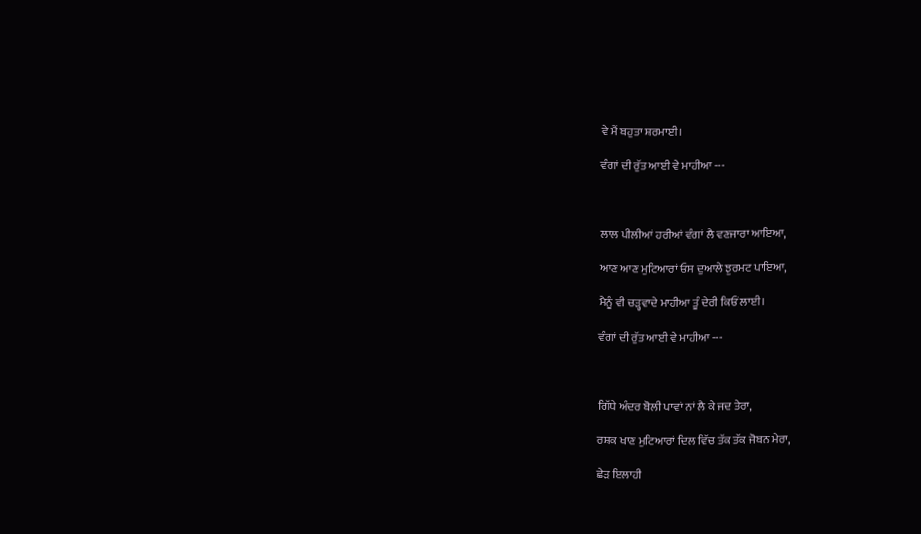ਵੇ ਮੈਂ ਬਹੁਤਾ ਸ਼ਰਮਾਈ।

ਵੰਗਾਂ ਦੀ ਰੁੱਤ ਆਈ ਵੇ ਮਾਹੀਆ ---



ਲਾਲ ਪੀਲੀਆਂ ਹਰੀਆਂ ਵੰਗਾਂ ਲੈ ਵਣਜਾਰਾ ਆਇਆ,

ਆਣ ਆਣ ਮੁਟਿਆਰਾਂ ਓਸ ਦੁਆਲੇ ਝੁਰਮਟ ਪਾਇਆ,

ਮੈਨੂੰ ਵੀ ਚੜ੍ਹਵਾਦੇ ਮਾਹੀਆ ਤੂੰ ਦੇਰੀ ਕਿਓਂ ਲਾਈ।

ਵੰਗਾਂ ਦੀ ਰੁੱਤ ਆਈ ਵੇ ਮਾਹੀਆ ---



ਗਿੱਧੇ ਅੰਦਰ ਬੋਲੀ ਪਾਵਾਂ ਨਾਂ ਲੈ ਕੇ ਜਦ ਤੇਰਾ,

ਰਸ਼ਕ ਖਾਣ ਮੁਟਿਆਰਾਂ ਦਿਲ ਵਿੱਚ ਤੱਕ ਤੱਕ ਜੋਬਨ ਮੇਰਾ,

ਛੇੜ ਇਲਾਹੀ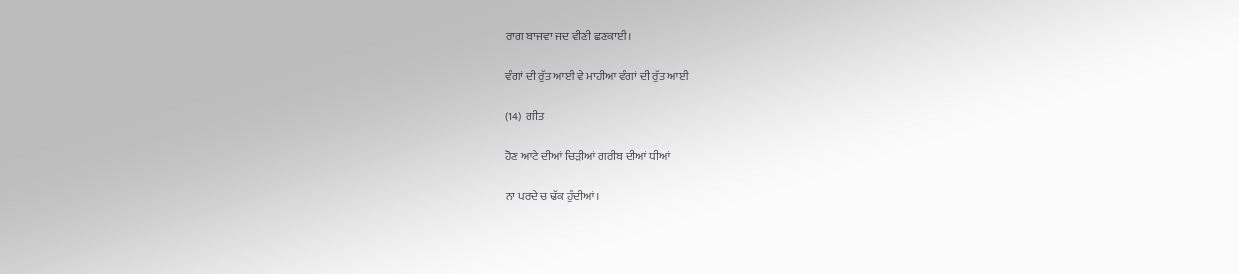ਰਾਗ ਬਾਜਵਾ ਜਦ ਵੀਣੀ ਛਣਕਾਈ।

ਵੰਗਾਂ ਦੀ ਰੁੱਤ ਆਈ ਵੇ ਮਾਹੀਆ ਵੰਗਾਂ ਦੀ ਰੁੱਤ ਆਈ

(14)  ਗੀਤ

ਹੋਣ ਆਟੇ ਦੀਆਂ ਚਿੜੀਆਂ ਗਰੀਬ ਦੀਆਂ ਧੀਆਂ

ਨਾ ਪਰਦੇ ਚ ਢੱਕ ਹੁੰਦੀਆਂ।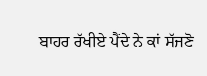ਬਾਹਰ ਰੱਖੀਏ ਪੈਂਦੇ ਨੇ ਕਾਂ ਸੱਜਣੋ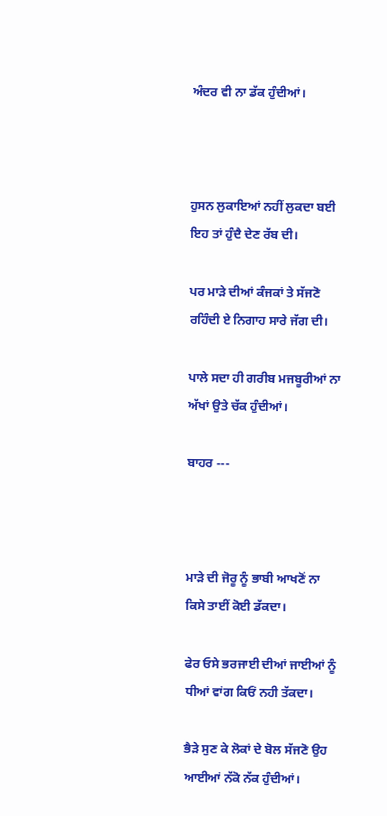ਅੰਦਰ ਵੀ ਨਾ ਡੱਕ ਹੁੰਦੀਆਂ।



ਹੁਸਨ ਲੁਕਾਇਆਂ ਨਹੀਂ ਲੁਕਦਾ ਬਈ ਇਹ ਤਾਂ ਹੁੰਦੈ ਦੇਣ ਰੱਬ ਦੀ।

ਪਰ ਮਾੜੇ ਦੀਆਂ ਕੰਜਕਾਂ ਤੇ ਸੱਜਣੋ ਰਹਿੰਦੀ ਏ ਨਿਗਾਹ ਸਾਰੇ ਜੱਗ ਦੀ।

ਪਾਲੇ ਸਦਾ ਹੀ ਗਰੀਬ ਮਜਬੂਰੀਆਂ ਨਾ ਅੱਖਾਂ ਉਤੇ ਚੱਕ ਹੁੰਦੀਆਂ।

ਬਾਹਰ ---



ਮਾੜੇ ਦੀ ਜੋਰੂ ਨੂੰ ਭਾਬੀ ਆਖਣੋਂ ਨਾ ਕਿਸੇ ਤਾਈਂ ਕੋਈ ਡੱਕਦਾ।

ਫੇਰ ਓਸੇ ਭਰਜਾਈ ਦੀਆਂ ਜਾਈਆਂ ਨੂੰ ਧੀਆਂ ਵਾਂਗ ਕਿਓਂ ਨਹੀ ਤੱਕਦਾ।

ਭੈੜੇ ਸੁਣ ਕੇ ਲੋਕਾਂ ਦੇ ਬੋਲ ਸੱਜਣੋ ਉਹ ਆਈਆਂ ਨੱਕੋ ਨੱਕ ਹੁੰਦੀਆਂ।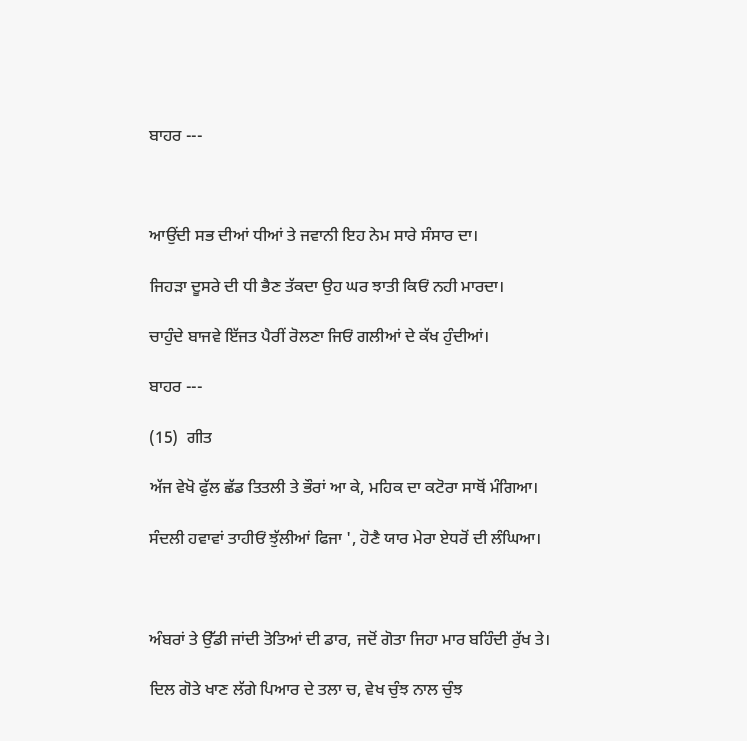ਬਾਹਰ ---



ਆਉਂਦੀ ਸਭ ਦੀਆਂ ਧੀਆਂ ਤੇ ਜਵਾਨੀ ਇਹ ਨੇਮ ਸਾਰੇ ਸੰਸਾਰ ਦਾ।

ਜਿਹੜਾ ਦੂਸਰੇ ਦੀ ਧੀ ਭੈਣ ਤੱਕਦਾ ਉਹ ਘਰ ਝਾਤੀ ਕਿਓਂ ਨਹੀ ਮਾਰਦਾ।

ਚਾਹੁੰਦੇ ਬਾਜਵੇ ਇੱਜਤ ਪੈਰੀਂ ਰੋਲਣਾ ਜਿਓਂ ਗਲੀਆਂ ਦੇ ਕੱਖ ਹੁੰਦੀਆਂ।

ਬਾਹਰ ---

(15)  ਗੀਤ

ਅੱਜ ਵੇਖੋ ਫੁੱਲ ਛੱਡ ਤਿਤਲੀ ਤੇ ਭੌਰਾਂ ਆ ਕੇ, ਮਹਿਕ ਦਾ ਕਟੋਰਾ ਸਾਥੋਂ ਮੰਗਿਆ।

ਸੰਦਲੀ ਹਵਾਵਾਂ ਤਾਹੀਓਂ ਝੁੱਲੀਆਂ ਫਿਜਾ ', ਹੋਣੈ ਯਾਰ ਮੇਰਾ ਏਧਰੋਂ ਦੀ ਲੰਘਿਆ।



ਅੰਬਰਾਂ ਤੇ ਉੱਡੀ ਜਾਂਦੀ ਤੋਤਿਆਂ ਦੀ ਡਾਰ, ਜਦੋਂ ਗੋਤਾ ਜਿਹਾ ਮਾਰ ਬਹਿੰਦੀ ਰੁੱਖ ਤੇ।

ਦਿਲ ਗੋਤੇ ਖਾਣ ਲੱਗੇ ਪਿਆਰ ਦੇ ਤਲਾ ਚ, ਵੇਖ ਚੁੰਝ ਨਾਲ ਚੁੰਝ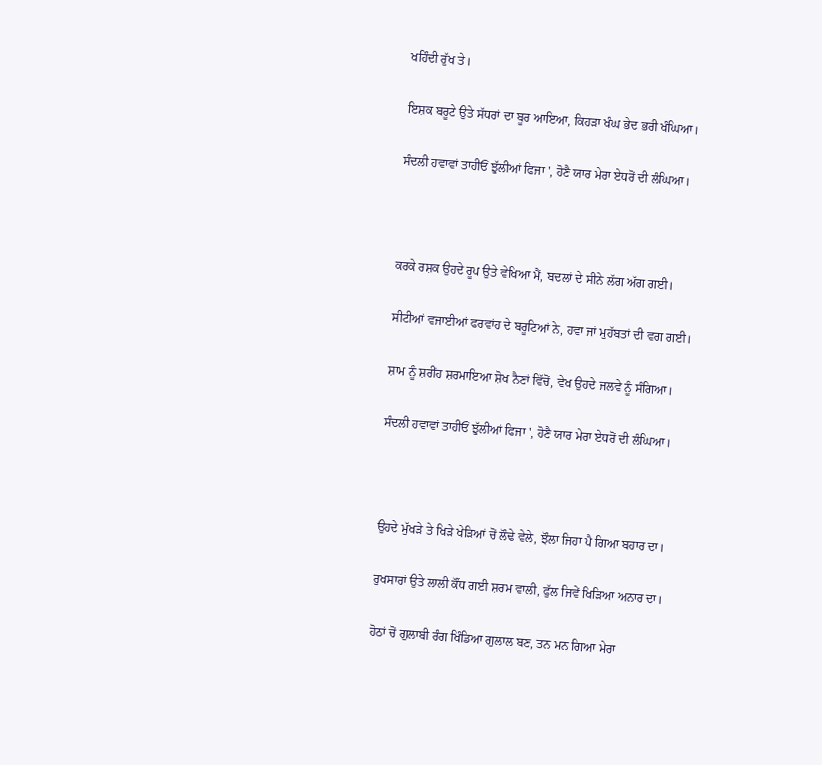ਖਹਿੰਦੀ ਰੁੱਖ ਤੇ।

ਇਸ਼ਕ ਬਰੂਟੇ ਉਤੇ ਸੱਧਰਾਂ ਦਾ ਬੂਰ ਆਇਆ, ਕਿਹੜਾ ਖੰਘ ਭੇਦ ਭਰੀ ਖੰਘਿਆ।

ਸੰਦਲੀ ਹਵਾਵਾਂ ਤਾਹੀਓਂ ਝੁੱਲੀਆਂ ਫਿਜਾ ', ਹੋਣੈ ਯਾਰ ਮੇਰਾ ਏਧਰੋਂ ਦੀ ਲੰਘਿਆ।



ਕਰਕੇ ਰਸ਼ਕ ਉਹਦੇ ਰੂਪ ਉਤੇ ਵੇਖਿਆ ਮੈਂ, ਬਦਲਾਂ ਦੇ ਸੀਨੇ ਲੱਗ ਅੱਗ ਗਈ।

ਸੀਟੀਆਂ ਵਜਾਈਆਂ ਫਰਵਾਂਹ ਦੇ ਬਰੂਟਿਆਂ ਨੇ, ਹਵਾ ਜਾਂ ਮੁਹੱਬਤਾਂ ਦੀ ਵਗ ਗਈ।

ਸ਼ਾਮ ਨੂੰ ਸ਼ਰੀਂਹ ਸ਼ਰਮਾਇਆ ਸ਼ੋਖ ਨੈਣਾਂ ਵਿੱਚੋਂ, ਵੇਖ ਉਹਦੇ ਜਲਵੇ ਨੂੰ ਸੰਗਿਆ।

ਸੰਦਲੀ ਹਵਾਵਾਂ ਤਾਹੀਓਂ ਝੁੱਲੀਆਂ ਫਿਜਾ ', ਹੋਣੈ ਯਾਰ ਮੇਰਾ ਏਧਰੋਂ ਦੀ ਲੰਘਿਆ।



ਉਹਦੇ ਮੁੱਖੜੇ ਤੇ ਖਿੜੇ ਖੇੜਿਆਂ ਚੋਂ ਲੌਢੇ ਵੇਲੇ, ਝੌਲਾ ਜਿਹਾ ਪੈ ਗਿਆ ਬਹਾਰ ਦਾ।

ਰੁਖਸਾਰਾਂ ਉਤੇ ਲਾਲੀ ਕੌਂਧ ਗਈ ਸ਼ਰਮ ਵਾਲੀ, ਫੁੱਲ ਜਿਵੇਂ ਖਿੜਿਆ ਅਨਾਰ ਦਾ।

ਹੋਠਾਂ ਚੋਂ ਗੁਲਾਬੀ ਰੰਗ ਖਿੰਡਿਆ ਗੁਲਾਲ ਬਣ, ਤਨ ਮਨ ਗਿਆ ਮੇਰਾ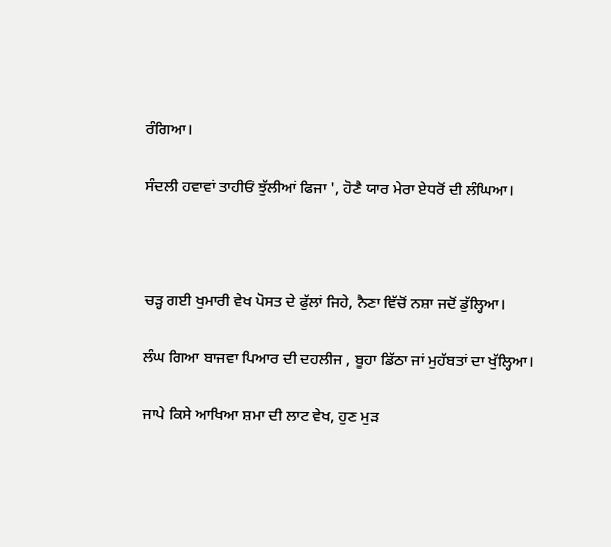ਰੰਗਿਆ।

ਸੰਦਲੀ ਹਵਾਵਾਂ ਤਾਹੀਓਂ ਝੁੱਲੀਆਂ ਫਿਜਾ ', ਹੋਣੈ ਯਾਰ ਮੇਰਾ ਏਧਰੋਂ ਦੀ ਲੰਘਿਆ।



ਚੜ੍ਹ ਗਈ ਖੁਮਾਰੀ ਵੇਖ ਪੋਸਤ ਦੇ ਫੁੱਲਾਂ ਜਿਹੇ, ਨੈਣਾ ਵਿੱਚੋਂ ਨਸ਼ਾ ਜਦੋਂ ਡੁੱਲ੍ਹਿਆ।

ਲੰਘ ਗਿਆ ਬਾਜਵਾ ਪਿਆਰ ਦੀ ਦਹਲੀਜ , ਬੂਹਾ ਡਿੱਠਾ ਜਾਂ ਮੁਹੱਬਤਾਂ ਦਾ ਖੁੱਲ੍ਹਿਆ।

ਜਾਪੇ ਕਿਸੇ ਆਖਿਆ ਸ਼ਮਾ ਦੀ ਲਾਟ ਵੇਖ, ਹੁਣ ਮੁੜ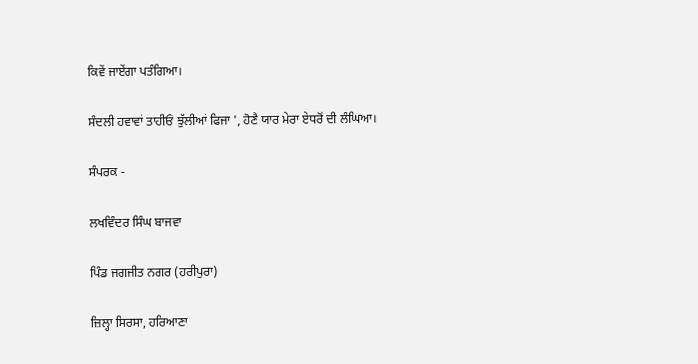ਕਿਵੇਂ ਜਾਏਂਗਾ ਪਤੰਗਿਆ।

ਸੰਦਲੀ ਹਵਾਵਾਂ ਤਾਹੀਓਂ ਝੁੱਲੀਆਂ ਫਿਜਾ ', ਹੋਣੈ ਯਾਰ ਮੇਰਾ ਏਧਰੋਂ ਦੀ ਲੰਘਿਆ।

ਸੰਪਰਕ -

ਲਖਵਿੰਦਰ ਸਿੰਘ ਬਾਜਵਾ

ਪਿੰਡ ਜਗਜੀਤ ਨਗਰ (ਹਰੀਪੁਰਾ)

ਜ਼ਿਲ੍ਹਾ ਸਿਰਸਾ, ਹਰਿਆਣਾ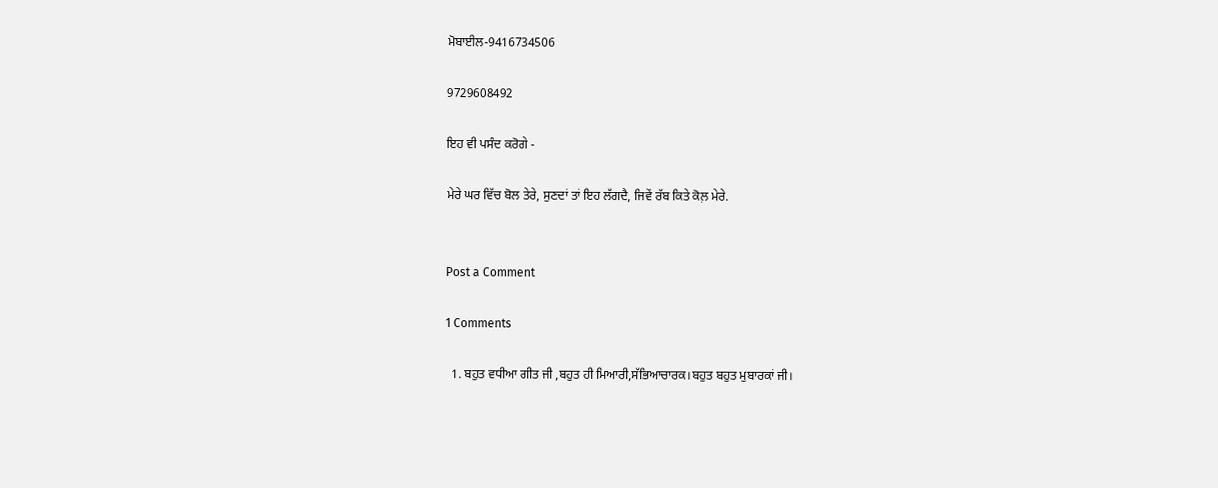ਮੋਬਾਈਲ-9416734506

9729608492

ਇਹ ਵੀ ਪਸੰਦ ਕਰੋਗੇ -

ਮੇਰੇ ਘਰ ਵਿੱਚ ਬੋਲ ਤੇਰੇ, ਸੁਣਦਾਂ ਤਾਂ ਇਹ ਲੱਗਦੈ, ਜਿਵੇਂ ਰੱਬ ਕਿਤੇ ਕੋਲ਼ ਮੇਰੇ.


Post a Comment

1 Comments

  1. ਬਹੁਤ ਵਧੀਆ ਗੀਤ ਜੀ ,ਬਹੁਤ ਹੀ ਮਿਆਰੀ,ਸੱਭਿਆਚਾਰਕ।ਬਹੁਤ ਬਹੁਤ ਮੁਬਾਰਕਾਂ ਜੀ।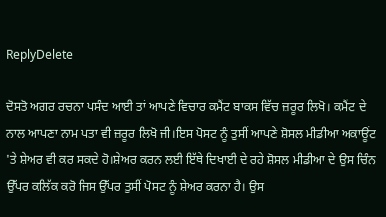ReplyDelete

ਦੋਸਤੋ ਅਗਰ ਰਚਨਾ ਪਸੰਦ ਆਈ ਤਾਂ ਆਪਣੇ ਵਿਚਾਰ ਕਮੈਂਟ ਬਾਕਸ ਵਿੱਚ ਜ਼ਰੂਰ ਲਿਖੋ। ਕਮੈਂਟ ਦੇ ਨਾਲ ਆਪਣਾ ਨਾਮ ਪਤਾ ਵੀ ਜ਼ਰੂਰ ਲਿਖੋ ਜੀ।ਇਸ ਪੋਸਟ ਨੂੰ ਤੁਸੀਂ ਆਪਣੇ ਸ਼ੋਸਲ ਮੀਡੀਆ ਅਕਾਊਂਟ 'ਤੇ ਸ਼ੇਅਰ ਵੀ ਕਰ ਸਕਦੇ ਹੋ।ਸ਼ੇਅਰ ਕਰਨ ਲਈ ਇੱਥੇ ਦਿਖਾਈ ਦੇ ਰਹੇ ਸ਼ੋਸਲ ਮੀਡੀਆ ਦੇ ਉਸ ਚਿੰਨ ਉੱਪਰ ਕਲਿੱਕ ਕਰੋ ਜਿਸ ਉੱਪਰ ਤੁਸੀਂ ਪੋਸਟ ਨੂੰ ਸ਼ੇਅਰ ਕਰਨਾ ਹੈ। ਉਸ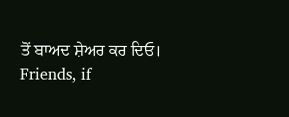ਤੋਂ ਬਾਅਦ ਸ਼ੇਅਰ ਕਰ ਦਿਓ।
Friends, if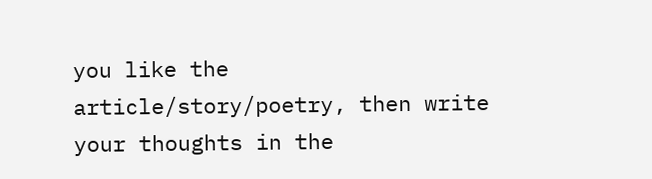you like the article/story/poetry, then write your thoughts in the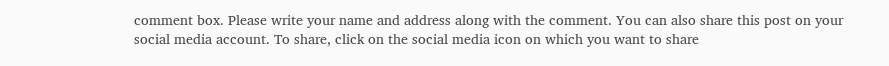comment box. Please write your name and address along with the comment. You can also share this post on your social media account. To share, click on the social media icon on which you want to share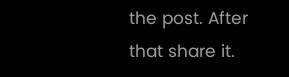the post. After that share it.